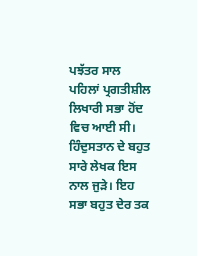ਪਝੱਤਰ ਸਾਲ ਪਹਿਲਾਂ ਪ੍ਰਗਤੀਸ਼ੀਲ ਲਿਖਾਰੀ ਸਭਾ ਹੋਂਦ ਵਿਚ ਆਈ ਸੀ। ਹਿੰਦੁਸਤਾਨ ਦੇ ਬਹੁਤ ਸਾਰੇ ਲੇਖਕ ਇਸ ਨਾਲ ਜੁੜੇ। ਇਹ ਸਭਾ ਬਹੁਤ ਦੇਰ ਤਕ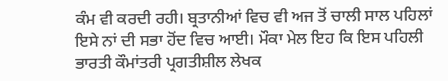ਕੰਮ ਵੀ ਕਰਦੀ ਰਹੀ। ਬ੍ਰਤਾਨੀਆਂ ਵਿਚ ਵੀ ਅਜ ਤੋਂ ਚਾਲੀ ਸਾਲ ਪਹਿਲਾਂ ਇਸੇ ਨਾਂ ਦੀ ਸਭਾ ਹੋਂਦ ਵਿਚ ਆਈ। ਮੌਕਾ ਮੇਲ ਇਹ ਕਿ ਇਸ ਪਹਿਲੀ ਭਾਰਤੀ ਕੌਮਾਂਤਰੀ ਪ੍ਰਗਤੀਸ਼ੀਲ ਲੇਖਕ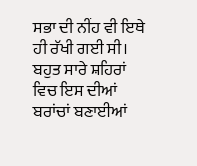ਸਭਾ ਦੀ ਨੀਂਹ ਵੀ ਇਥੇ ਹੀ ਰੱਖੀ ਗਈ ਸੀ। ਬਹੁਤ ਸਾਰੇ ਸ਼ਹਿਰਾਂ ਵਿਚ ਇਸ ਦੀਆਂ ਬਰਾਂਚਾਂ ਬਣਾਈਆਂ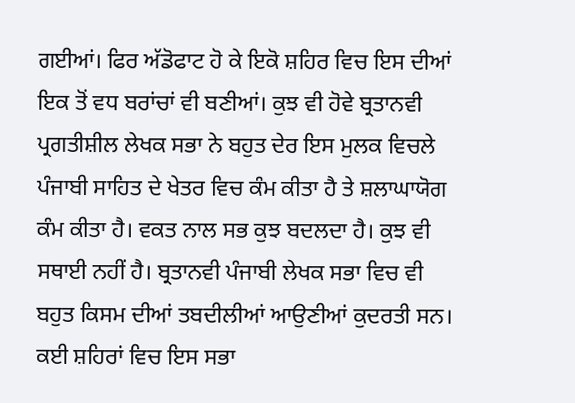ਗਈਆਂ। ਫਿਰ ਅੱਡੋਫਾਟ ਹੋ ਕੇ ਇਕੋ ਸ਼ਹਿਰ ਵਿਚ ਇਸ ਦੀਆਂ ਇਕ ਤੋਂ ਵਧ ਬਰਾਂਚਾਂ ਵੀ ਬਣੀਆਂ। ਕੁਝ ਵੀ ਹੋਵੇ ਬ੍ਰਤਾਨਵੀ ਪ੍ਰਗਤੀਸ਼ੀਲ ਲੇਖਕ ਸਭਾ ਨੇ ਬਹੁਤ ਦੇਰ ਇਸ ਮੁਲਕ ਵਿਚਲੇ ਪੰਜਾਬੀ ਸਾਹਿਤ ਦੇ ਖੇਤਰ ਵਿਚ ਕੰਮ ਕੀਤਾ ਹੈ ਤੇ ਸ਼ਲਾਘਾਯੋਗ ਕੰਮ ਕੀਤਾ ਹੈ। ਵਕਤ ਨਾਲ ਸਭ ਕੁਝ ਬਦਲਦਾ ਹੈ। ਕੁਝ ਵੀ ਸਥਾਈ ਨਹੀਂ ਹੈ। ਬ੍ਰਤਾਨਵੀ ਪੰਜਾਬੀ ਲੇਖਕ ਸਭਾ ਵਿਚ ਵੀ ਬਹੁਤ ਕਿਸਮ ਦੀਆਂ ਤਬਦੀਲੀਆਂ ਆਉਣੀਆਂ ਕੁਦਰਤੀ ਸਨ। ਕਈ ਸ਼ਹਿਰਾਂ ਵਿਚ ਇਸ ਸਭਾ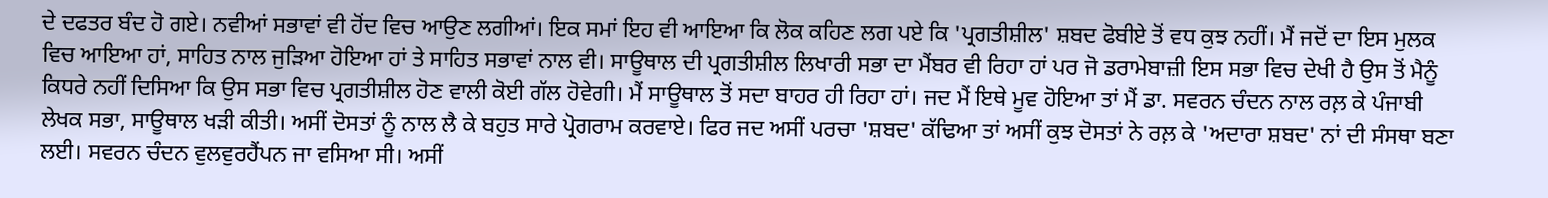ਦੇ ਦਫਤਰ ਬੰਦ ਹੋ ਗਏ। ਨਵੀਆਂ ਸਭਾਵਾਂ ਵੀ ਹੋਂਦ ਵਿਚ ਆਉਣ ਲਗੀਆਂ। ਇਕ ਸਮਾਂ ਇਹ ਵੀ ਆਇਆ ਕਿ ਲੋਕ ਕਹਿਣ ਲਗ ਪਏ ਕਿ 'ਪ੍ਰਗਤੀਸ਼ੀਲ' ਸ਼ਬਦ ਫੋਬੀਏ ਤੋਂ ਵਧ ਕੁਝ ਨਹੀਂ। ਮੈਂ ਜਦੋਂ ਦਾ ਇਸ ਮੁਲਕ ਵਿਚ ਆਇਆ ਹਾਂ, ਸਾਹਿਤ ਨਾਲ ਜੁੜਿਆ ਹੋਇਆ ਹਾਂ ਤੇ ਸਾਹਿਤ ਸਭਾਵਾਂ ਨਾਲ ਵੀ। ਸਾਊਥਾਲ ਦੀ ਪ੍ਰਗਤੀਸ਼ੀਲ ਲਿਖਾਰੀ ਸਭਾ ਦਾ ਮੈਂਬਰ ਵੀ ਰਿਹਾ ਹਾਂ ਪਰ ਜੋ ਡਰਾਮੇਬਾਜ਼ੀ ਇਸ ਸਭਾ ਵਿਚ ਦੇਖੀ ਹੈ ਉਸ ਤੋਂ ਮੈਨੂੰ ਕਿਧਰੇ ਨਹੀਂ ਦਿਸਿਆ ਕਿ ਉਸ ਸਭਾ ਵਿਚ ਪ੍ਰਗਤੀਸ਼ੀਲ ਹੋਣ ਵਾਲੀ ਕੋਈ ਗੱਲ ਹੋਵੇਗੀ। ਮੈਂ ਸਾਊਥਾਲ ਤੋਂ ਸਦਾ ਬਾਹਰ ਹੀ ਰਿਹਾ ਹਾਂ। ਜਦ ਮੈਂ ਇਥੇ ਮੂਵ ਹੋਇਆ ਤਾਂ ਮੈਂ ਡਾ. ਸਵਰਨ ਚੰਦਨ ਨਾਲ ਰਲ਼ ਕੇ ਪੰਜਾਬੀ ਲੇਖਕ ਸਭਾ, ਸਾਊਥਾਲ ਖੜੀ ਕੀਤੀ। ਅਸੀਂ ਦੋਸਤਾਂ ਨੂੰ ਨਾਲ ਲੈ ਕੇ ਬਹੁਤ ਸਾਰੇ ਪ੍ਰੋਗਰਾਮ ਕਰਵਾਏ। ਫਿਰ ਜਦ ਅਸੀਂ ਪਰਚਾ 'ਸ਼ਬਦ' ਕੱਢਿਆ ਤਾਂ ਅਸੀਂ ਕੁਝ ਦੋਸਤਾਂ ਨੇ ਰਲ਼ ਕੇ 'ਅਦਾਰਾ ਸ਼ਬਦ' ਨਾਂ ਦੀ ਸੰਸਥਾ ਬਣਾ ਲਈ। ਸਵਰਨ ਚੰਦਨ ਵੁਲਵੁਰਹੈਂਪਨ ਜਾ ਵਸਿਆ ਸੀ। ਅਸੀਂ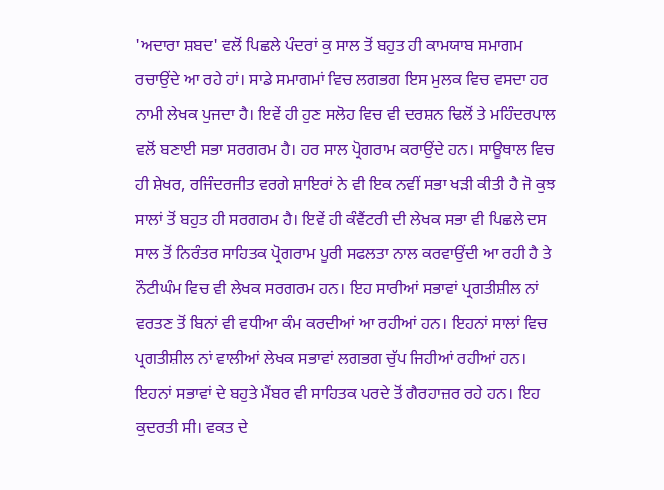'ਅਦਾਰਾ ਸ਼ਬਦ' ਵਲੋਂ ਪਿਛਲੇ ਪੰਦਰਾਂ ਕੁ ਸਾਲ ਤੋਂ ਬਹੁਤ ਹੀ ਕਾਮਯਾਬ ਸਮਾਗਮ ਰਚਾਉਂਦੇ ਆ ਰਹੇ ਹਾਂ। ਸਾਡੇ ਸਮਾਗਮਾਂ ਵਿਚ ਲਗਭਗ ਇਸ ਮੁਲਕ ਵਿਚ ਵਸਦਾ ਹਰ ਨਾਮੀ ਲੇਖਕ ਪੁਜਦਾ ਹੈ। ਇਵੇਂ ਹੀ ਹੁਣ ਸਲੋਹ ਵਿਚ ਵੀ ਦਰਸ਼ਨ ਢਿਲੋਂ ਤੇ ਮਹਿੰਦਰਪਾਲ ਵਲੋਂ ਬਣਾਈ ਸਭਾ ਸਰਗਰਮ ਹੈ। ਹਰ ਸਾਲ ਪ੍ਰੋਗਰਾਮ ਕਰਾਉਂਦੇ ਹਨ। ਸਾਊਥਾਲ ਵਿਚ ਹੀ ਸ਼ੇਖਰ, ਰਜਿੰਦਰਜੀਤ ਵਰਗੇ ਸ਼ਾਇਰਾਂ ਨੇ ਵੀ ਇਕ ਨਵੀਂ ਸਭਾ ਖੜੀ ਕੀਤੀ ਹੈ ਜੋ ਕੁਝ ਸਾਲਾਂ ਤੋਂ ਬਹੁਤ ਹੀ ਸਰਗਰਮ ਹੈ। ਇਵੇਂ ਹੀ ਕੰਵੈਂਟਰੀ ਦੀ ਲੇਖਕ ਸਭਾ ਵੀ ਪਿਛਲੇ ਦਸ ਸਾਲ ਤੋਂ ਨਿਰੰਤਰ ਸਾਹਿਤਕ ਪ੍ਰੋਗਰਾਮ ਪੂਰੀ ਸਫਲਤਾ ਨਾਲ ਕਰਵਾਉਂਦੀ ਆ ਰਹੀ ਹੈ ਤੇ ਨੌਟੀਘੰਮ ਵਿਚ ਵੀ ਲੇਖਕ ਸਰਗਰਮ ਹਨ। ਇਹ ਸਾਰੀਆਂ ਸਭਾਵਾਂ ਪ੍ਰਗਤੀਸ਼ੀਲ ਨਾਂ ਵਰਤਣ ਤੋਂ ਬਿਨਾਂ ਵੀ ਵਧੀਆ ਕੰਮ ਕਰਦੀਆਂ ਆ ਰਹੀਆਂ ਹਨ। ਇਹਨਾਂ ਸਾਲਾਂ ਵਿਚ ਪ੍ਰਗਤੀਸ਼ੀਲ ਨਾਂ ਵਾਲੀਆਂ ਲੇਖਕ ਸਭਾਵਾਂ ਲਗਭਗ ਚੁੱਪ ਜਿਹੀਆਂ ਰਹੀਆਂ ਹਨ। ਇਹਨਾਂ ਸਭਾਵਾਂ ਦੇ ਬਹੁਤੇ ਮੈਂਬਰ ਵੀ ਸਾਹਿਤਕ ਪਰਦੇ ਤੋਂ ਗੈਰਹਾਜ਼ਰ ਰਹੇ ਹਨ। ਇਹ ਕੁਦਰਤੀ ਸੀ। ਵਕਤ ਦੇ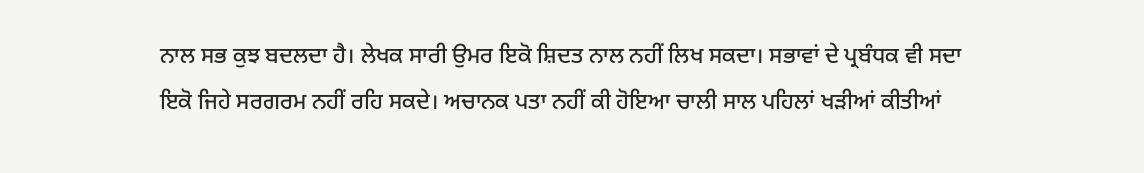ਨਾਲ ਸਭ ਕੁਝ ਬਦਲਦਾ ਹੈ। ਲੇਖਕ ਸਾਰੀ ਉਮਰ ਇਕੋ ਸ਼ਿਦਤ ਨਾਲ ਨਹੀਂ ਲਿਖ ਸਕਦਾ। ਸਭਾਵਾਂ ਦੇ ਪ੍ਰਬੰਧਕ ਵੀ ਸਦਾ ਇਕੋ ਜਿਹੇ ਸਰਗਰਮ ਨਹੀਂ ਰਹਿ ਸਕਦੇ। ਅਚਾਨਕ ਪਤਾ ਨਹੀਂ ਕੀ ਹੋਇਆ ਚਾਲੀ ਸਾਲ ਪਹਿਲਾਂ ਖੜੀਆਂ ਕੀਤੀਆਂ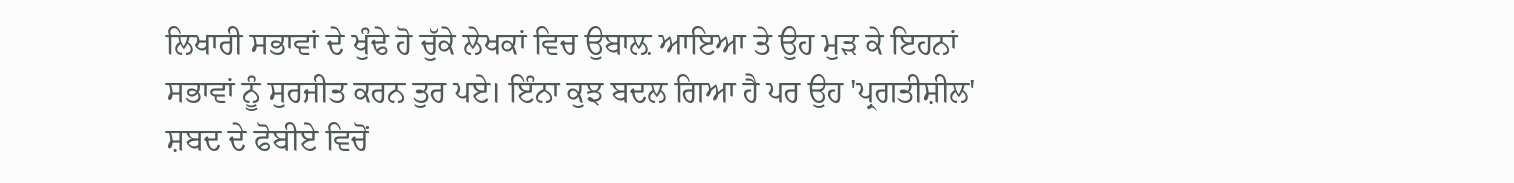ਲਿਖਾਰੀ ਸਭਾਵਾਂ ਦੇ ਖੁੰਢੇ ਹੋ ਚੁੱਕੇ ਲੇਖਕਾਂ ਵਿਚ ਉਬਾਲ਼ ਆਇਆ ਤੇ ਉਹ ਮੁੜ ਕੇ ਇਹਨਾਂ ਸਭਾਵਾਂ ਨੂੰ ਸੁਰਜੀਤ ਕਰਨ ਤੁਰ ਪਏ। ਇੰਨਾ ਕੁਝ ਬਦਲ ਗਿਆ ਹੈ ਪਰ ਉਹ 'ਪ੍ਰਗਤੀਸ਼ੀਲ' ਸ਼ਬਦ ਦੇ ਫੋਬੀਏ ਵਿਚੋਂ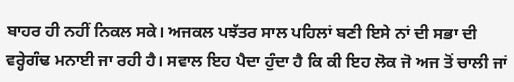ਬਾਹਰ ਹੀ ਨਹੀਂ ਨਿਕਲ ਸਕੇ। ਅਜਕਲ ਪਝੱਤਰ ਸਾਲ ਪਹਿਲਾਂ ਬਣੀ ਇਸੇ ਨਾਂ ਦੀ ਸਭਾ ਦੀ ਵਰ੍ਹੇਗੰਢ ਮਨਾਈ ਜਾ ਰਹੀ ਹੈ। ਸਵਾਲ ਇਹ ਪੈਦਾ ਹੁੰਦਾ ਹੈ ਕਿ ਕੀ ਇਹ ਲੋਕ ਜੋ ਅਜ ਤੋਂ ਚਾਲੀ ਜਾਂ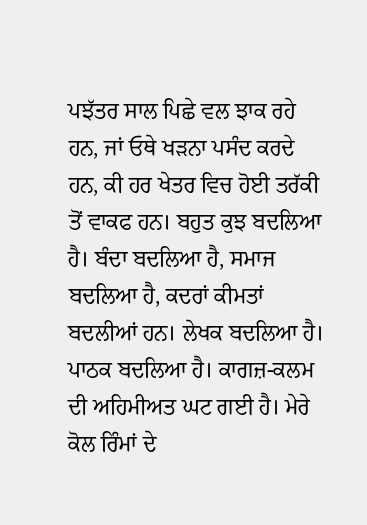ਪਝੱਤਰ ਸਾਲ ਪਿਛੇ ਵਲ ਝਾਕ ਰਹੇ ਹਨ, ਜਾਂ ਓਥੇ ਖੜਨਾ ਪਸੰਦ ਕਰਦੇ ਹਨ, ਕੀ ਹਰ ਖੇਤਰ ਵਿਚ ਹੋਈ ਤਰੱਕੀ ਤੋਂ ਵਾਕਫ ਹਨ। ਬਹੁਤ ਕੁਝ ਬਦਲਿਆ ਹੈ। ਬੰਦਾ ਬਦਲਿਆ ਹੈ, ਸਮਾਜ ਬਦਲਿਆ ਹੈ, ਕਦਰਾਂ ਕੀਮਤਾਂ ਬਦਲੀਆਂ ਹਨ। ਲੇਖਕ ਬਦਲਿਆ ਹੈ। ਪਾਠਕ ਬਦਲਿਆ ਹੈ। ਕਾਗਜ਼-ਕਲਮ ਦੀ ਅਹਿਮੀਅਤ ਘਟ ਗਈ ਹੈ। ਮੇਰੇ ਕੋਲ ਰਿੰਮਾਂ ਦੇ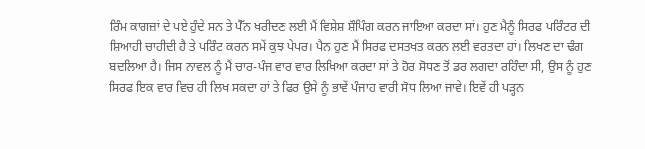ਰਿੰਮ ਕਾਗਜ਼ਾਂ ਦੇ ਪਏ ਹੁੰਦੇ ਸਨ ਤੇ ਪੈੱਨ ਖਰੀਦਣ ਲਈ ਮੈਂ ਵਿਸ਼ੇਸ਼ ਸ਼ੌਪਿੰਗ ਕਰਨ ਜਾਇਆ ਕਰਦਾ ਸਾਂ। ਹੁਣ ਮੈਨੂੰ ਸਿਰਫ ਪਰਿੰਟਰ ਦੀ ਸ਼ਿਆਹੀ ਚਾਹੀਦੀ ਹੈ ਤੇ ਪਰਿੰਟ ਕਰਨ ਸਮੇਂ ਕੁਝ ਪੇਪਰ। ਪੈਨ ਹੁਣ ਮੈਂ ਸਿਰਫ ਦਸਤਖਤ ਕਰਨ ਲਈ ਵਰਤਦਾ ਹਾਂ। ਲਿਖਣ ਦਾ ਢੰਗ ਬਦਲਿਆ ਹੈ। ਜਿਸ ਨਾਵਲ ਨੂੰ ਮੈਂ ਚਾਰ-ਪੰਜ ਵਾਰ ਵਾਰ ਲਿਖਿਆ ਕਰਦਾ ਸਾਂ ਤੇ ਹੋਰ ਸੋਧਣ ਤੋਂ ਡਰ ਲਗਦਾ ਰਹਿੰਦਾ ਸੀ, ਉਸ ਨੂੰ ਹੁਣ ਸਿਰਫ ਇਕ ਵਾਰ ਵਿਚ ਹੀ ਲਿਖ ਸਕਦਾ ਹਾਂ ਤੇ ਫਿਰ ਉਸੇ ਨੂੰ ਭਾਵੇਂ ਪੰਜਾਹ ਵਾਰੀ ਸੋਧ ਲਿਆ ਜਾਵੇ। ਇਵੇਂ ਹੀ ਪੜ੍ਹਨ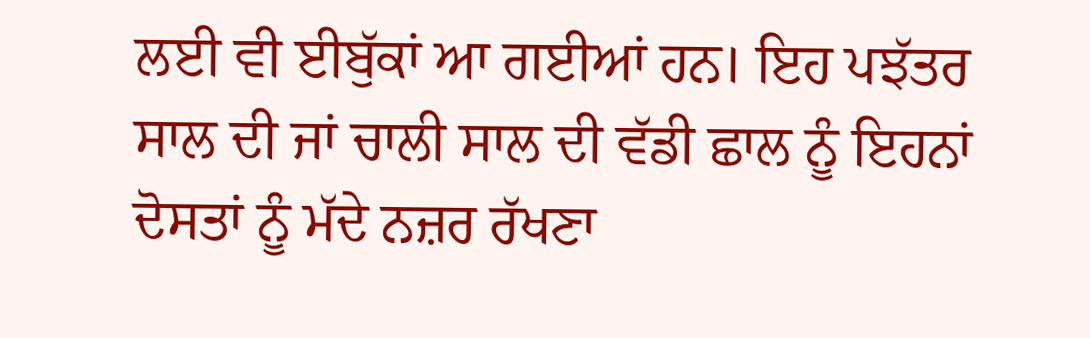ਲਈ ਵੀ ਈਬੁੱਕਾਂ ਆ ਗਈਆਂ ਹਨ। ਇਹ ਪਝੱਤਰ ਸਾਲ ਦੀ ਜਾਂ ਚਾਲੀ ਸਾਲ ਦੀ ਵੱਡੀ ਛਾਲ ਨੂੰ ਇਹਨਾਂ ਦੋਸਤਾਂ ਨੂੰ ਮੱਦੇ ਨਜ਼ਰ ਰੱਖਣਾ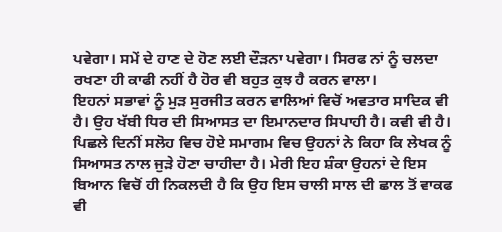ਪਵੇਗਾ। ਸਮੇਂ ਦੇ ਹਾਣ ਦੇ ਹੋਣ ਲਈ ਦੌੜਨਾ ਪਵੇਗਾ। ਸਿਰਫ ਨਾਂ ਨੂੰ ਚਲਦਾ ਰਖਣਾ ਹੀ ਕਾਫੀ ਨਹੀਂ ਹੈ ਹੋਰ ਵੀ ਬਹੁਤ ਕੁਝ ਹੈ ਕਰਨ ਵਾਲਾ।
ਇਹਨਾਂ ਸਭਾਵਾਂ ਨੂੰ ਮੁੜ ਸੁਰਜੀਤ ਕਰਨ ਵਾਲਿਆਂ ਵਿਚੋਂ ਅਵਤਾਰ ਸਾਦਿਕ ਵੀ ਹੈ। ਉਹ ਖੱਬੀ ਧਿਰ ਦੀ ਸਿਆਸਤ ਦਾ ਇਮਾਨਦਾਰ ਸਿਪਾਹੀ ਹੈ। ਕਵੀ ਵੀ ਹੈ। ਪਿਛਲੇ ਦਿਨੀਂ ਸਲੋਹ ਵਿਚ ਹੋਏ ਸਮਾਗਮ ਵਿਚ ਉਹਨਾਂ ਨੇ ਕਿਹਾ ਕਿ ਲੇਖਕ ਨੂੰ ਸਿਆਸਤ ਨਾਲ ਜੁੜੇ ਹੋਣਾ ਚਾਹੀਦਾ ਹੈ। ਮੇਰੀ ਇਹ ਸ਼ੰਕਾ ਉਹਨਾਂ ਦੇ ਇਸ ਬਿਆਨ ਵਿਚੋਂ ਹੀ ਨਿਕਲਦੀ ਹੈ ਕਿ ਉਹ ਇਸ ਚਾਲੀ ਸਾਲ ਦੀ ਛਾਲ ਤੋਂ ਵਾਕਫ ਵੀ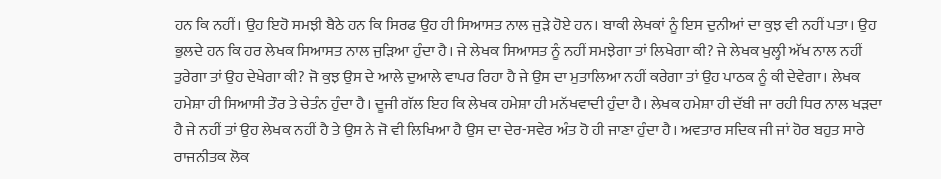ਹਨ ਕਿ ਨਹੀਂ। ਉਹ ਇਹੋ ਸਮਝੀ ਬੈਠੇ ਹਨ ਕਿ ਸਿਰਫ ਉਹ ਹੀ ਸਿਆਸਤ ਨਾਲ ਜੁੜੇ ਹੋਏ ਹਨ। ਬਾਕੀ ਲੇਖਕਾਂ ਨੂੰ ਇਸ ਦੁਨੀਆਂ ਦਾ ਕੁਝ ਵੀ ਨਹੀਂ ਪਤਾ। ਉਹ ਭੁਲਦੇ ਹਨ ਕਿ ਹਰ ਲੇਖਕ ਸਿਆਸਤ ਨਾਲ ਜੁੜਿਆ ਹੁੰਦਾ ਹੈ। ਜੇ ਲੇਖਕ ਸਿਆਸਤ ਨੂੰ ਨਹੀਂ ਸਮਝੇਗਾ ਤਾਂ ਲਿਖੇਗਾ ਕੀ? ਜੇ ਲੇਖਕ ਖੁਲ੍ਹੀ ਅੱਖ ਨਾਲ ਨਹੀਂ ਤੁਰੇਗਾ ਤਾਂ ਉਹ ਦੇਖੇਗਾ ਕੀ? ਜੋ ਕੁਝ ਉਸ ਦੇ ਆਲੇ ਦੁਆਲੇ ਵਾਪਰ ਰਿਹਾ ਹੈ ਜੇ ਉਸ ਦਾ ਮੁਤਾਲਿਆ ਨਹੀਂ ਕਰੇਗਾ ਤਾਂ ਉਹ ਪਾਠਕ ਨੂੰ ਕੀ ਦੇਵੇਗਾ। ਲੇਖਕ ਹਮੇਸ਼ਾ ਹੀ ਸਿਆਸੀ ਤੌਰ ਤੇ ਚੇਤੰਨ ਹੁੰਦਾ ਹੈ। ਦੂਜੀ ਗੱਲ ਇਹ ਕਿ ਲੇਖਕ ਹਮੇਸ਼ਾ ਹੀ ਮਨੱਖਵਾਦੀ ਹੁੰਦਾ ਹੈ। ਲੇਖਕ ਹਮੇਸ਼ਾ ਹੀ ਦੱਬੀ ਜਾ ਰਹੀ ਧਿਰ ਨਾਲ ਖੜਦਾ ਹੈ ਜੇ ਨਹੀਂ ਤਾਂ ਉਹ ਲੇਖਕ ਨਹੀਂ ਹੈ ਤੇ ਉਸ ਨੇ ਜੋ ਵੀ ਲਿਖਿਆ ਹੈ ਉਸ ਦਾ ਦੇਰ-ਸਵੇਰ ਅੰਤ ਹੋ ਹੀ ਜਾਣਾ ਹੁੰਦਾ ਹੈ। ਅਵਤਾਰ ਸਦਿਕ ਜੀ ਜਾਂ ਹੋਰ ਬਹੁਤ ਸਾਰੇ ਰਾਜਨੀਤਕ ਲੋਕ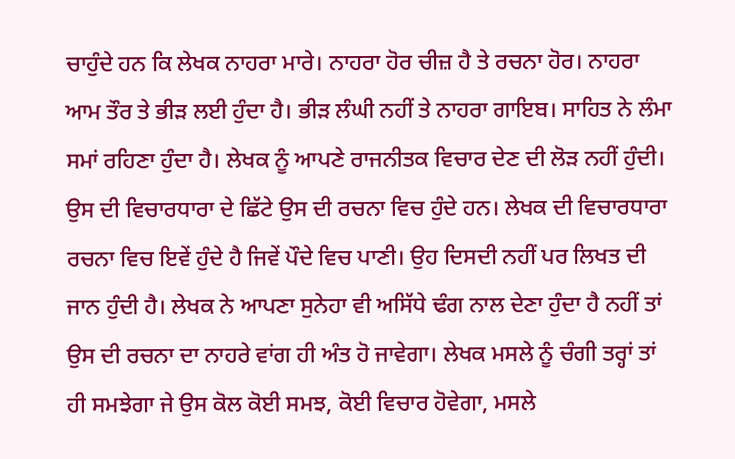ਚਾਹੁੰਦੇ ਹਨ ਕਿ ਲੇਖਕ ਨਾਹਰਾ ਮਾਰੇ। ਨਾਹਰਾ ਹੋਰ ਚੀਜ਼ ਹੈ ਤੇ ਰਚਨਾ ਹੋਰ। ਨਾਹਰਾ ਆਮ ਤੌਰ ਤੇ ਭੀੜ ਲਈ ਹੁੰਦਾ ਹੈ। ਭੀੜ ਲੰਘੀ ਨਹੀਂ ਤੇ ਨਾਹਰਾ ਗਾਇਬ। ਸਾਹਿਤ ਨੇ ਲੰਮਾ ਸਮਾਂ ਰਹਿਣਾ ਹੁੰਦਾ ਹੈ। ਲੇਖਕ ਨੂੰ ਆਪਣੇ ਰਾਜਨੀਤਕ ਵਿਚਾਰ ਦੇਣ ਦੀ ਲੋੜ ਨਹੀਂ ਹੁੰਦੀ। ਉਸ ਦੀ ਵਿਚਾਰਧਾਰਾ ਦੇ ਛਿੱਟੇ ਉਸ ਦੀ ਰਚਨਾ ਵਿਚ ਹੁੰਦੇ ਹਨ। ਲੇਖਕ ਦੀ ਵਿਚਾਰਧਾਰਾ ਰਚਨਾ ਵਿਚ ਇਵੇਂ ਹੁੰਦੇ ਹੈ ਜਿਵੇਂ ਪੌਦੇ ਵਿਚ ਪਾਣੀ। ਉਹ ਦਿਸਦੀ ਨਹੀਂ ਪਰ ਲਿਖਤ ਦੀ ਜਾਨ ਹੁੰਦੀ ਹੈ। ਲੇਖਕ ਨੇ ਆਪਣਾ ਸੁਨੇਹਾ ਵੀ ਅਸਿੱਧੇ ਢੰਗ ਨਾਲ ਦੇਣਾ ਹੁੰਦਾ ਹੈ ਨਹੀਂ ਤਾਂ ਉਸ ਦੀ ਰਚਨਾ ਦਾ ਨਾਹਰੇ ਵਾਂਗ ਹੀ ਅੰਤ ਹੋ ਜਾਵੇਗਾ। ਲੇਖਕ ਮਸਲੇ ਨੂੰ ਚੰਗੀ ਤਰ੍ਹਾਂ ਤਾਂ ਹੀ ਸਮਝੇਗਾ ਜੇ ਉਸ ਕੋਲ ਕੋਈ ਸਮਝ, ਕੋਈ ਵਿਚਾਰ ਹੋਵੇਗਾ, ਮਸਲੇ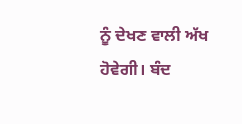ਨੂੰ ਦੇਖਣ ਵਾਲੀ ਅੱਖ ਹੋਵੇਗੀ। ਬੰਦ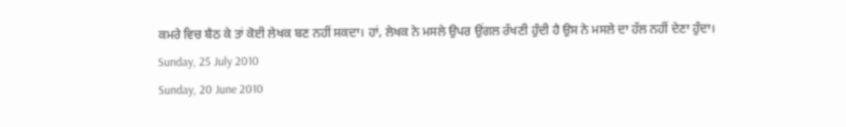ਕਮਰੇ ਵਿਚ ਬੈਠ ਕੇ ਤਾਂ ਕੋਈ ਲੇਖਕ ਬਣ ਨਹੀਂ ਸਕਦਾ। ਹਾਂ, ਲੇਖਕ ਨੇ ਮਸਲੇ ਉਪਰ ਉਂਗਲ ਰੱਖਣੀ ਹੁੰਦੀ ਹੈ ਉਸ ਨੇ ਮਸਲੇ ਦਾ ਹੱਲ ਨਹੀਂ ਦੇਣਾ ਹੁੰਦਾ।
Sunday, 25 July 2010
Sunday, 20 June 2010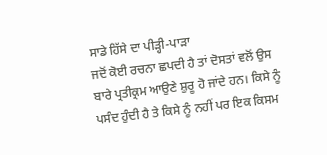ਸਾਡੇ ਹਿੱਸੇ ਦਾ ਪੀੜ੍ਹੀ-ਪਾੜਾ
ਜਦੋਂ ਕੋਈ ਰਚਨਾ ਛਪਦੀ ਹੈ ਤਾਂ ਦੋਸਤਾਂ ਵਲੋਂ ਉਸ ਬਾਰੇ ਪ੍ਰਤੀਕ੍ਰਮ ਆਉਣੇ ਸ਼ੁਰੂ ਹੋ ਜਾਂਦੇ ਹਨ। ਕਿਸੇ ਨੂੰ ਪਸੰਦ ਹੁੰਦੀ ਹੈ ਤੇ ਕਿਸੇ ਨੂੰ ਨਹੀਂ ਪਰ ਇਕ ਕਿਸਮ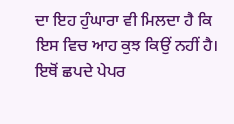ਦਾ ਇਹ ਹੁੰਘਾਰਾ ਵੀ ਮਿਲਦਾ ਹੈ ਕਿ ਇਸ ਵਿਚ ਆਹ ਕੁਝ ਕਿਉਂ ਨਹੀਂ ਹੈ। ਇਥੋਂ ਛਪਦੇ ਪੇਪਰ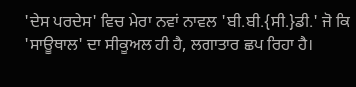'ਦੇਸ ਪਰਦੇਸ' ਵਿਚ ਮੇਰਾ ਨਵਾਂ ਨਾਵਲ 'ਬੀ.ਬੀ.{ਸੀ.}ਡੀ.' ਜੋ ਕਿ 'ਸਾਊਥਾਲ' ਦਾ ਸੀਕੂਅਲ ਹੀ ਹੈ, ਲਗਾਤਾਰ ਛਪ ਰਿਹਾ ਹੈ।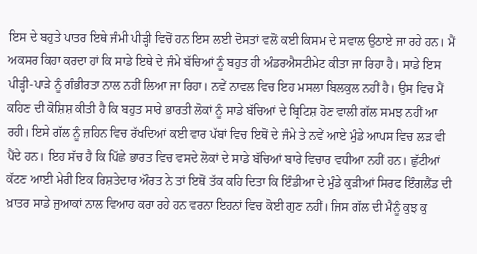ਇਸ ਦੇ ਬਹੁਤੇ ਪਾਤਰ ਇਥੇ ਜੰਮੀ ਪੀੜ੍ਹੀ ਵਿਚੋਂ ਹਨ ਇਸ ਲਈ ਦੋਸਤਾਂ ਵਲੋਂ ਕਈ ਕਿਸਮ ਦੇ ਸਵਾਲ ਉਠਾਏ ਜਾ ਰਹੇ ਹਨ। ਮੈਂ ਅਕਸਰ ਕਿਹਾ ਕਰਦਾ ਹਾਂ ਕਿ ਸਾਡੇ ਇਥੇ ਦੇ ਜੰਮੇ ਬੱਚਿਆਂ ਨੂੰ ਬਹੁਤ ਹੀ ਅੰਡਰਐਸਟੀਮੇਟ ਕੀਤਾ ਜਾ ਰਿਹਾ ਹੈ। ਸਾਡੇ ਇਸ ਪੀੜ੍ਹੀ-ਪਾੜੇ ਨੂੰ ਗੰਭੀਰਤਾ ਨਾਲ ਨਹੀਂ ਲਿਆ ਜਾ ਰਿਹਾ। ਨਵੇਂ ਨਾਵਲ ਵਿਚ ਇਹ ਮਸਲਾ ਬਿਲਕੁਲ ਨਹੀਂ ਹੈ। ਉਸ ਵਿਚ ਮੈਂ ਕਹਿਣ ਦੀ ਕੋਸ਼ਿਸ਼ ਕੀਤੀ ਹੈ ਕਿ ਬਹੁਤ ਸਾਰੇ ਭਾਰਤੀ ਲੋਕਾਂ ਨੂੰ ਸਾਡੇ ਬੱਚਿਆਂ ਦੇ ਬ੍ਰਿਟਿਸ਼ ਹੋਣ ਵਾਲੀ ਗੱਲ ਸਮਝ ਨਹੀਂ ਆ ਰਹੀ। ਇਸੇ ਗੱਲ ਨੂੰ ਜ਼ਹਿਨ ਵਿਚ ਰੱਖਦਿਆਂ ਕਈ ਵਾਰ ਪੱਬਾਂ ਵਿਚ ਇਥੋਂ ਦੇ ਜੰਮੇ ਤੇ ਨਵੇਂ ਆਏ ਮੁੰਡੇ ਆਪਸ ਵਿਚ ਲੜ ਵੀ ਪੈਂਦੇ ਹਨ। ਇਹ ਸੱਚ ਹੈ ਕਿ ਪਿੱਛੇ ਭਾਰਤ ਵਿਚ ਵਸਦੇ ਲੋਕਾਂ ਦੇ ਸਾਡੇ ਬੱਚਿਆਂ ਬਾਰੇ ਵਿਚਾਰ ਵਧੀਆ ਨਹੀਂ ਹਨ। ਛੁੱਟੀਆਂ ਕੱਟਣ ਆਈ ਮੇਰੀ ਇਕ ਰਿਸ਼ਤੇਦਾਰ ਔਰਤ ਨੇ ਤਾਂ ਇਥੋਂ ਤੱਕ ਕਹਿ ਦਿਤਾ ਕਿ ਇੰਡੀਆ ਦੇ ਮੁੰਡੇ ਕੁੜੀਆਂ ਸਿਰਫ ਇੰਗਲੈਂਡ ਦੀ ਖ਼ਾਤਰ ਸਾਡੇ ਜੁਆਕਾਂ ਨਾਲ ਵਿਆਹ ਕਰਾ ਰਹੇ ਹਨ ਵਰਨਾ ਇਹਨਾਂ ਵਿਚ ਕੋਈ ਗੁਣ ਨਹੀਂ। ਜਿਸ ਗੱਲ ਦੀ ਮੈਨੂੰ ਕੁਝ ਕੁ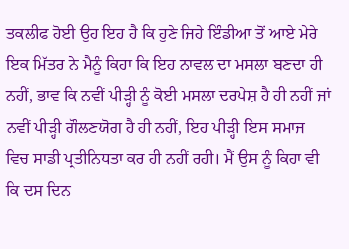ਤਕਲੀਫ ਹੋਈ ਉਹ ਇਹ ਹੈ ਕਿ ਹੁਣੇ ਜਿਹੇ ਇੰਡੀਆ ਤੋਂ ਆਏ ਮੇਰੇ ਇਕ ਮਿੱਤਰ ਨੇ ਮੈਨੂੰ ਕਿਹਾ ਕਿ ਇਹ ਨਾਵਲ ਦਾ ਮਸਲਾ ਬਣਦਾ ਹੀ ਨਹੀਂ, ਭਾਵ ਕਿ ਨਵੀਂ ਪੀੜ੍ਹੀ ਨੂੰ ਕੋਈ ਮਸਲਾ ਦਰਪੇਸ਼ ਹੈ ਹੀ ਨਹੀਂ ਜਾਂ ਨਵੀਂ ਪੀੜ੍ਹੀ ਗੌਲਣਯੋਗ ਹੈ ਹੀ ਨਹੀਂ, ਇਹ ਪੀੜ੍ਹੀ ਇਸ ਸਮਾਜ ਵਿਚ ਸਾਡੀ ਪ੍ਰਤੀਨਿਧਤਾ ਕਰ ਹੀ ਨਹੀਂ ਰਹੀ। ਮੈਂ ਉਸ ਨੂੰ ਕਿਹਾ ਵੀ ਕਿ ਦਸ ਦਿਨ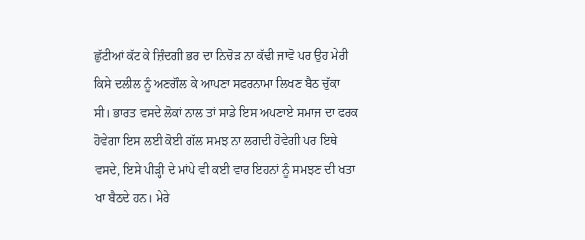ਛੁੱਟੀਆਂ ਕੱਟ ਕੇ ਜ਼ਿੰਦਗੀ ਭਰ ਦਾ ਨਿਚੋੜ ਨਾ ਕੱਢੀ ਜਾਵੋ ਪਰ ਉਹ ਮੇਰੀ ਕਿਸੇ ਦਲੀਲ ਨੂੰ ਅਣਗੌਲ ਕੇ ਆਪਣਾ ਸਫਰਨਾਮਾ ਲਿਖਣ ਬੈਠ ਚੁੱਕਾ ਸੀ। ਭਾਰਤ ਵਸਦੇ ਲੋਕਾਂ ਨਾਲ ਤਾਂ ਸਾਡੇ ਇਸ ਅਪਣਾਏ ਸਮਾਜ ਦਾ ਫਰਕ ਹੋਵੇਗਾ ਇਸ ਲਈ ਕੋਈ ਗੱਲ ਸਮਝ ਨਾ ਲਗਦੀ ਹੋਵੇਗੀ ਪਰ ਇਥੇ ਵਸਦੇ, ਇਸੇ ਪੀੜ੍ਹੀ ਦੇ ਮਾਂਪੇ ਵੀ ਕਈ ਵਾਰ ਇਹਨਾਂ ਨੂੰ ਸਮਝਣ ਦੀ ਖਤਾ ਖਾ ਬੈਠਦੇ ਹਨ। ਮੇਰੇ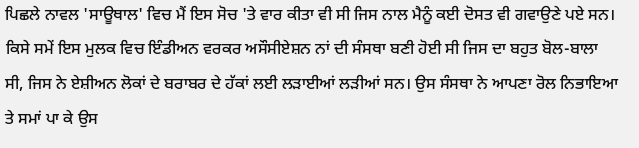ਪਿਛਲੇ ਨਾਵਲ 'ਸਾਊਥਾਲ' ਵਿਚ ਮੈਂ ਇਸ ਸੋਚ 'ਤੇ ਵਾਰ ਕੀਤਾ ਵੀ ਸੀ ਜਿਸ ਨਾਲ ਮੈਨੂੰ ਕਈ ਦੋਸਤ ਵੀ ਗਵਾਉਣੇ ਪਏ ਸਨ। ਕਿਸੇ ਸਮੇਂ ਇਸ ਮੁਲਕ ਵਿਚ ਇੰਡੀਅਨ ਵਰਕਰ ਅਸੌਸੀਏਸ਼ਨ ਨਾਂ ਦੀ ਸੰਸਥਾ ਬਣੀ ਹੋਈ ਸੀ ਜਿਸ ਦਾ ਬਹੁਤ ਬੋਲ-ਬਾਲਾ ਸੀ, ਜਿਸ ਨੇ ਏਸ਼ੀਅਨ ਲੋਕਾਂ ਦੇ ਬਰਾਬਰ ਦੇ ਹੱਕਾਂ ਲਈ ਲੜਾਈਆਂ ਲੜੀਆਂ ਸਨ। ਉਸ ਸੰਸਥਾ ਨੇ ਆਪਣਾ ਰੋਲ ਨਿਭਾਇਆ ਤੇ ਸਮਾਂ ਪਾ ਕੇ ਉਸ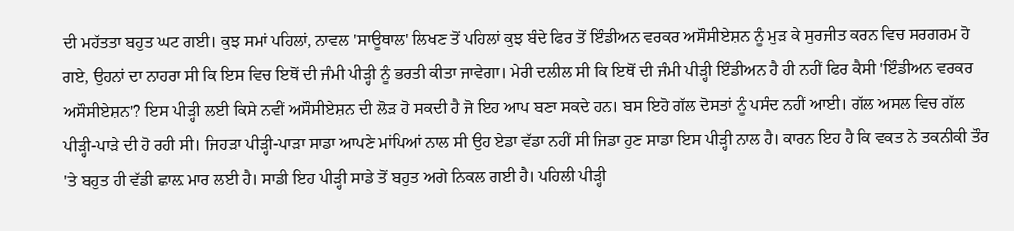ਦੀ ਮਹੱਤਤਾ ਬਹੁਤ ਘਟ ਗਈ। ਕੁਝ ਸਮਾਂ ਪਹਿਲਾਂ, ਨਾਵਲ 'ਸਾਊਥਾਲ' ਲਿਖਣ ਤੋਂ ਪਹਿਲਾਂ ਕੁਝ ਬੰਦੇ ਫਿਰ ਤੋਂ ਇੰਡੀਅਨ ਵਰਕਰ ਅਸੌਸੀਏਸ਼ਨ ਨੂੰ ਮੁੜ ਕੇ ਸੁਰਜੀਤ ਕਰਨ ਵਿਚ ਸਰਗਰਮ ਹੋ ਗਏ, ਉਹਨਾਂ ਦਾ ਨਾਹਰਾ ਸੀ ਕਿ ਇਸ ਵਿਚ ਇਥੋਂ ਦੀ ਜੰਮੀ ਪੀੜ੍ਹੀ ਨੂੰ ਭਰਤੀ ਕੀਤਾ ਜਾਵੇਗਾ। ਮੇਰੀ ਦਲੀਲ ਸੀ ਕਿ ਇਥੋਂ ਦੀ ਜੰਮੀ ਪੀੜ੍ਹੀ ਇੰਡੀਅਨ ਹੈ ਹੀ ਨਹੀਂ ਫਿਰ ਕੈਸੀ 'ਇੰਡੀਅਨ ਵਰਕਰ ਅਸੌਸੀਏਸ਼ਨ'? ਇਸ ਪੀੜ੍ਹੀ ਲਈ ਕਿਸੇ ਨਵੀਂ ਅਸੌਸੀਏਸ਼ਨ ਦੀ ਲੋੜ ਹੋ ਸਕਦੀ ਹੈ ਜੋ ਇਹ ਆਪ ਬਣਾ ਸਕਦੇ ਹਨ। ਬਸ ਇਹੋ ਗੱਲ ਦੋਸਤਾਂ ਨੂੰ ਪਸੰਦ ਨਹੀਂ ਆਈ। ਗੱਲ ਅਸਲ ਵਿਚ ਗੱਲ ਪੀੜ੍ਹੀ-ਪਾੜੇ ਦੀ ਹੋ ਰਹੀ ਸੀ। ਜਿਹੜਾ ਪੀੜ੍ਹੀ-ਪਾੜਾ ਸਾਡਾ ਆਪਣੇ ਮਾਂਪਿਆਂ ਨਾਲ ਸੀ ਉਹ ਏਡਾ ਵੱਡਾ ਨਹੀਂ ਸੀ ਜਿਡਾ ਹੁਣ ਸਾਡਾ ਇਸ ਪੀੜ੍ਹੀ ਨਾਲ ਹੈ। ਕਾਰਨ ਇਹ ਹੈ ਕਿ ਵਕਤ ਨੇ ਤਕਨੀਕੀ ਤੌਰ 'ਤੇ ਬਹੁਤ ਹੀ ਵੱਡੀ ਛਾਲ਼ ਮਾਰ ਲਈ ਹੈ। ਸਾਡੀ ਇਹ ਪੀੜ੍ਹੀ ਸਾਡੇ ਤੋਂ ਬਹੁਤ ਅਗੇ ਨਿਕਲ ਗਈ ਹੈ। ਪਹਿਲੀ ਪੀੜ੍ਹੀ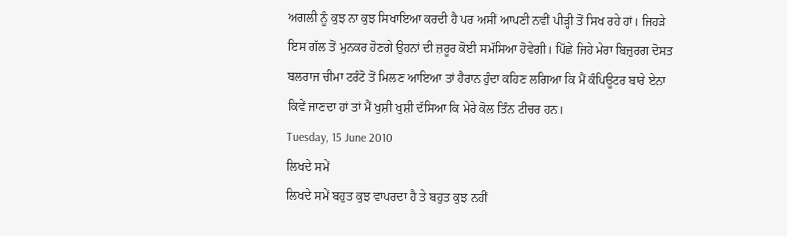ਅਗਲੀ ਨੂੰ ਕੁਝ ਨਾ ਕੁਝ ਸਿਖਾਇਆ ਕਰਦੀ ਹੈ ਪਰ ਅਸੀਂ ਆਪਣੀ ਨਵੀਂ ਪੀੜ੍ਹੀ ਤੋਂ ਸਿਖ ਰਹੇ ਹਾਂ। ਜਿਹੜੇ ਇਸ ਗੱਲ ਤੋਂ ਮੁਨਕਰ ਹੋਣਗੇ ਉਹਨਾਂ ਦੀ ਜ਼ਰੂਰ ਕੋਈ ਸਮੱਸਿਆ ਹੋਵੇਗੀ। ਪਿੱਛੇ ਜਿਹੇ ਮੇਰਾ ਬਿਜ਼ੁਰਗ ਦੋਸਤ ਬਲਰਾਜ ਚੀਮਾ ਟਰੰਟੋ ਤੋਂ ਮਿਲਣ ਆਇਆ ਤਾਂ ਹੈਰਾਨ ਹੁੰਦਾ ਕਹਿਣ ਲਗਿਆ ਕਿ ਮੈਂ ਕੰਪਿਊਟਰ ਬਾਰੇ ਏਨਾ ਕਿਵੇਂ ਜਾਣਦਾ ਹਾਂ ਤਾਂ ਮੈਂ ਖੁਸ਼ੀ ਖੁਸ਼ੀ ਦੱਸਿਆ ਕਿ ਮੇਰੇ ਕੋਲ ਤਿੰਨ ਟੀਚਰ ਹਨ।
Tuesday, 15 June 2010
ਲਿਖਦੇ ਸਮੇਂ
ਲਿਖਦੇ ਸਮੇਂ ਬਹੁਤ ਕੁਝ ਵਾਪਰਦਾ ਹੈ ਤੇ ਬਹੁਤ ਕੁਝ ਨਹੀਂ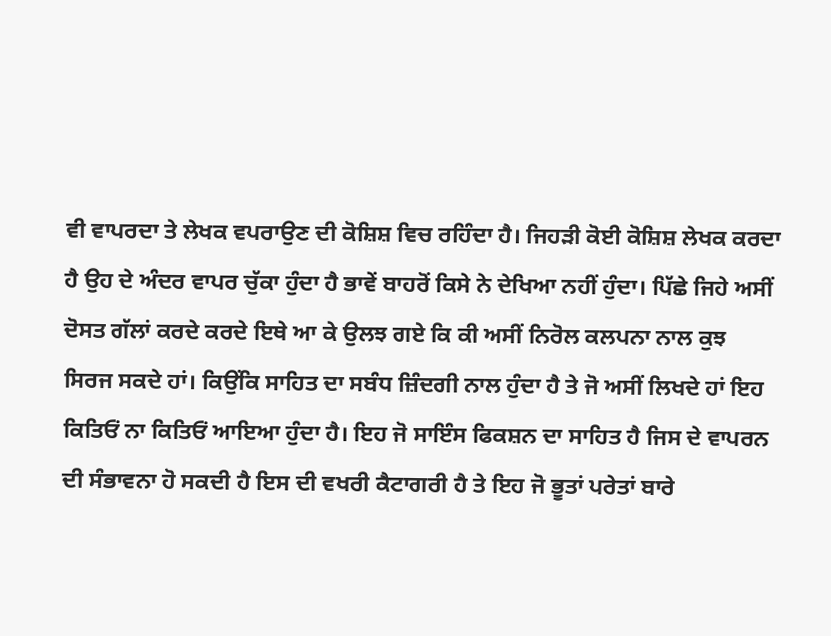ਵੀ ਵਾਪਰਦਾ ਤੇ ਲੇਖਕ ਵਪਰਾਉਣ ਦੀ ਕੋਸ਼ਿਸ਼ ਵਿਚ ਰਹਿੰਦਾ ਹੈ। ਜਿਹੜੀ ਕੋਈ ਕੋਸ਼ਿਸ਼ ਲੇਖਕ ਕਰਦਾ ਹੈ ਉਹ ਦੇ ਅੰਦਰ ਵਾਪਰ ਚੁੱਕਾ ਹੁੰਦਾ ਹੈ ਭਾਵੇਂ ਬਾਹਰੋਂ ਕਿਸੇ ਨੇ ਦੇਖਿਆ ਨਹੀਂ ਹੁੰਦਾ। ਪਿੱਛੇ ਜਿਹੇ ਅਸੀਂ ਦੋਸਤ ਗੱਲਾਂ ਕਰਦੇ ਕਰਦੇ ਇਥੇ ਆ ਕੇ ਉਲਝ ਗਏ ਕਿ ਕੀ ਅਸੀਂ ਨਿਰੋਲ ਕਲਪਨਾ ਨਾਲ ਕੁਝ ਸਿਰਜ ਸਕਦੇ ਹਾਂ। ਕਿਉਂਕਿ ਸਾਹਿਤ ਦਾ ਸਬੰਧ ਜ਼ਿੰਦਗੀ ਨਾਲ ਹੁੰਦਾ ਹੈ ਤੇ ਜੋ ਅਸੀਂ ਲਿਖਦੇ ਹਾਂ ਇਹ ਕਿਤਿਓਂ ਨਾ ਕਿਤਿਓਂ ਆਇਆ ਹੁੰਦਾ ਹੈ। ਇਹ ਜੋ ਸਾਇੰਸ ਫਿਕਸ਼ਨ ਦਾ ਸਾਹਿਤ ਹੈ ਜਿਸ ਦੇ ਵਾਪਰਨ ਦੀ ਸੰਭਾਵਨਾ ਹੋ ਸਕਦੀ ਹੈ ਇਸ ਦੀ ਵਖਰੀ ਕੈਟਾਗਰੀ ਹੈ ਤੇ ਇਹ ਜੋ ਭੂਤਾਂ ਪਰੇਤਾਂ ਬਾਰੇ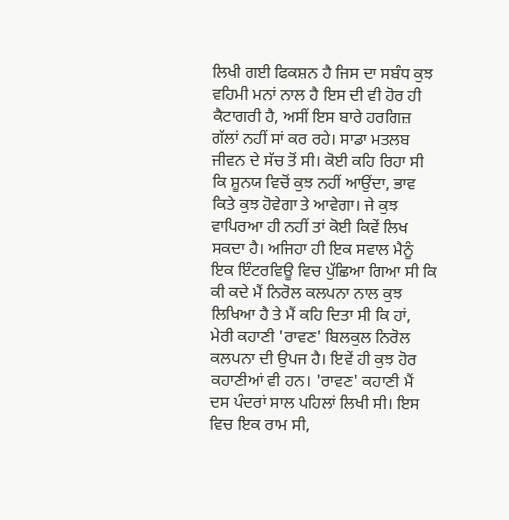ਲਿਖੀ ਗਈ ਫਿਕਸ਼ਨ ਹੈ ਜਿਸ ਦਾ ਸਬੰਧ ਕੁਝ ਵਹਿਮੀ ਮਨਾਂ ਨਾਲ ਹੈ ਇਸ ਦੀ ਵੀ ਹੋਰ ਹੀ ਕੈਟਾਗਰੀ ਹੈ, ਅਸੀਂ ਇਸ ਬਾਰੇ ਹਰਗਿਜ਼ ਗੱਲਾਂ ਨਹੀਂ ਸਾਂ ਕਰ ਰਹੇ। ਸਾਡਾ ਮਤਲਬ ਜੀਵਨ ਦੇ ਸੱਚ ਤੋਂ ਸੀ। ਕੋਈ ਕਹਿ ਰਿਹਾ ਸੀ ਕਿ ਸ਼ੂਨਯ ਵਿਚੋਂ ਕੁਝ ਨਹੀਂ ਆਉਂਦਾ, ਭਾਵ ਕਿਤੇ ਕੁਝ ਹੋਵੇਗਾ ਤੇ ਆਵੇਗਾ। ਜੇ ਕੁਝ ਵਾਪਿਰਆ ਹੀ ਨਹੀਂ ਤਾਂ ਕੋਈ ਕਿਵੇਂ ਲਿਖ ਸਕਦਾ ਹੈ। ਅਜਿਹਾ ਹੀ ਇਕ ਸਵਾਲ ਮੈਨੂੰ ਇਕ ਇੰਟਰਵਿਊ ਵਿਚ ਪੁੱਛਿਆ ਗਿਆ ਸੀ ਕਿ ਕੀ ਕਦੇ ਮੈਂ ਨਿਰੋਲ ਕਲਪਨਾ ਨਾਲ ਕੁਝ ਲਿਖਿਆ ਹੈ ਤੇ ਮੈਂ ਕਹਿ ਦਿਤਾ ਸੀ ਕਿ ਹਾਂ, ਮੇਰੀ ਕਹਾਣੀ 'ਰਾਵਣ' ਬਿਲਕੁਲ ਨਿਰੋਲ ਕਲਪਨਾ ਦੀ ਉਪਜ ਹੈ। ਇਵੇਂ ਹੀ ਕੁਝ ਹੋਰ ਕਹਾਣੀਆਂ ਵੀ ਹਨ। 'ਰਾਵਣ' ਕਹਾਣੀ ਮੈਂ ਦਸ ਪੰਦਰਾਂ ਸਾਲ ਪਹਿਲਾਂ ਲਿਖੀ ਸੀ। ਇਸ ਵਿਚ ਇਕ ਰਾਮ ਸੀ,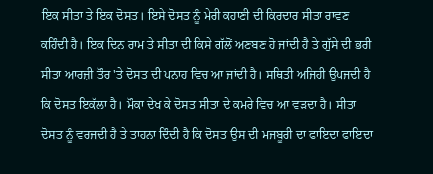ਇਕ ਸੀਤਾ ਤੇ ਇਕ ਦੋਸਤ। ਇਸੇ ਦੋਸਤ ਨੂੰ ਮੇਰੀ ਕਹਾਣੀ ਦੀ ਕਿਰਦਾਰ ਸੀਤਾ ਰਾਵਣ ਕਹਿੰਦੀ ਹੈ। ਇਕ ਦਿਨ ਰਾਮ ਤੇ ਸੀਤਾ ਦੀ ਕਿਸੇ ਗੱਲੋਂ ਅਣਬਣ ਹੋ ਜਾਂਦੀ ਹੈ ਤੇ ਗੁੱਸੇ ਦੀ ਭਰੀ ਸੀਤਾ ਆਰਜ਼ੀ ਤੌਰ 'ਤੇ ਦੋਸਤ ਦੀ ਪਨਾਹ ਵਿਚ ਆ ਜਾਂਦੀ ਹੈ। ਸਥਿਤੀ ਅਜਿਹੀ ਉਪਜਦੀ ਹੈ ਕਿ ਦੋਸਤ ਇਕੱਲਾ ਹੈ। ਮੌਕਾ ਦੇਖ ਕੇ ਦੋਸਤ ਸੀਤਾ ਦੇ ਕਮਰੇ ਵਿਚ ਆ ਵੜਦਾ ਹੈ। ਸੀਤਾ ਦੋਸਤ ਨੂੰ ਵਰਜਦੀ ਹੈ ਤੇ ਤਾਹਨਾ ਦਿੰਦੀ ਹੈ ਕਿ ਦੋਸਤ ਉਸ ਦੀ ਮਜਬੂਰੀ ਦਾ ਫਾਇਦਾ ਫਾਇਦਾ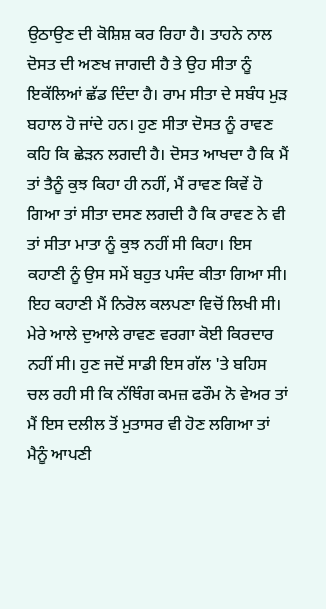ਉਠਾਉਣ ਦੀ ਕੋਸ਼ਿਸ਼ ਕਰ ਰਿਹਾ ਹੈ। ਤਾਹਨੇ ਨਾਲ ਦੋਸਤ ਦੀ ਅਣਖ ਜਾਗਦੀ ਹੈ ਤੇ ਉਹ ਸੀਤਾ ਨੂੰ ਇਕੱਲਿਆਂ ਛੱਡ ਦਿੰਦਾ ਹੈ। ਰਾਮ ਸੀਤਾ ਦੇ ਸਬੰਧ ਮੁੜ ਬਹਾਲ ਹੋ ਜਾਂਦੇ ਹਨ। ਹੁਣ ਸੀਤਾ ਦੋਸਤ ਨੂੰ ਰਾਵਣ ਕਹਿ ਕਿ ਛੇੜਨ ਲਗਦੀ ਹੈ। ਦੋਸਤ ਆਖਦਾ ਹੈ ਕਿ ਮੈਂ ਤਾਂ ਤੈਨੂੰ ਕੁਝ ਕਿਹਾ ਹੀ ਨਹੀਂ, ਮੈਂ ਰਾਵਣ ਕਿਵੇਂ ਹੋ ਗਿਆ ਤਾਂ ਸੀਤਾ ਦਸਣ ਲਗਦੀ ਹੈ ਕਿ ਰਾਵਣ ਨੇ ਵੀ ਤਾਂ ਸੀਤਾ ਮਾਤਾ ਨੂੰ ਕੁਝ ਨਹੀਂ ਸੀ ਕਿਹਾ। ਇਸ ਕਹਾਣੀ ਨੂੰ ਉਸ ਸਮੇਂ ਬਹੁਤ ਪਸੰਦ ਕੀਤਾ ਗਿਆ ਸੀ। ਇਹ ਕਹਾਣੀ ਮੈਂ ਨਿਰੋਲ ਕਲਪਣਾ ਵਿਚੋਂ ਲਿਖੀ ਸੀ। ਮੇਰੇ ਆਲੇ ਦੁਆਲੇ ਰਾਵਣ ਵਰਗਾ ਕੋਈ ਕਿਰਦਾਰ ਨਹੀਂ ਸੀ। ਹੁਣ ਜਦੋਂ ਸਾਡੀ ਇਸ ਗੱਲ 'ਤੇ ਬਹਿਸ ਚਲ ਰਹੀ ਸੀ ਕਿ ਨੱਥਿੰਗ ਕਮਜ਼ ਫਰੌਮ ਨੋ ਵੇਅਰ ਤਾਂ ਮੈਂ ਇਸ ਦਲੀਲ ਤੋਂ ਮੁਤਾਸਰ ਵੀ ਹੋਣ ਲਗਿਆ ਤਾਂ ਮੈਨੂੰ ਆਪਣੀ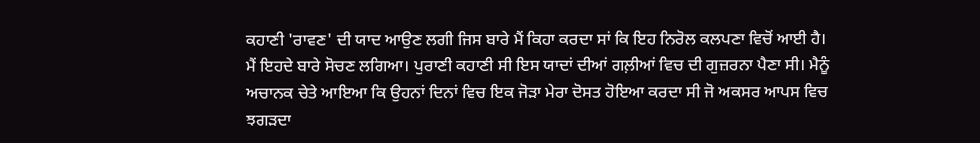ਕਹਾਣੀ 'ਰਾਵਣ' ਦੀ ਯਾਦ ਆਉਣ ਲਗੀ ਜਿਸ ਬਾਰੇ ਮੈਂ ਕਿਹਾ ਕਰਦਾ ਸਾਂ ਕਿ ਇਹ ਨਿਰੋਲ ਕਲਪਣਾ ਵਿਚੋਂ ਆਈ ਹੈ। ਮੈਂ ਇਹਦੇ ਬਾਰੇ ਸੋਚਣ ਲਗਿਆ। ਪੁਰਾਣੀ ਕਹਾਣੀ ਸੀ ਇਸ ਯਾਦਾਂ ਦੀਆਂ ਗਲ਼ੀਆਂ ਵਿਚ ਦੀ ਗੁਜ਼ਰਨਾ ਪੈਣਾ ਸੀ। ਮੈਨੂੰ ਅਚਾਨਕ ਚੇਤੇ ਆਇਆ ਕਿ ਉਹਨਾਂ ਦਿਨਾਂ ਵਿਚ ਇਕ ਜੋੜਾ ਮੇਰਾ ਦੋਸਤ ਹੋਇਆ ਕਰਦਾ ਸੀ ਜੋ ਅਕਸਰ ਆਪਸ ਵਿਚ ਝਗੜਦਾ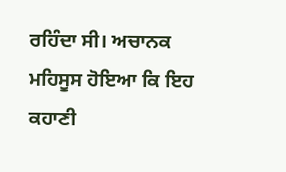ਰਹਿੰਦਾ ਸੀ। ਅਚਾਨਕ ਮਹਿਸੂਸ ਹੋਇਆ ਕਿ ਇਹ ਕਹਾਣੀ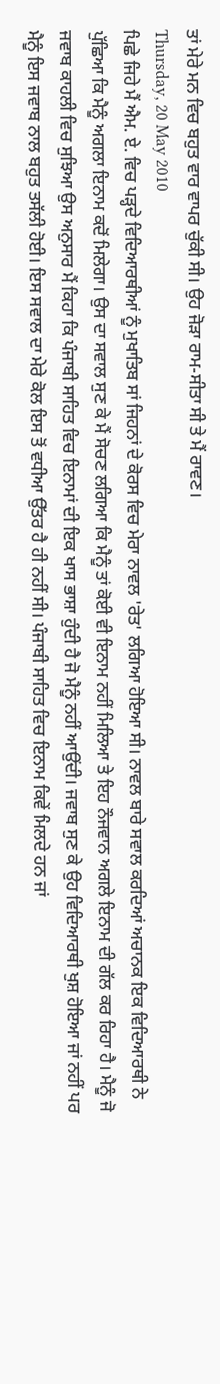ਤਾਂ ਮੇਰੇ ਮਨ ਵਿਚ ਬਹੁਤ ਵਾਰ ਵਾਪਰ ਚੁੱਕੀ ਸੀ। ਉਹ ਜੋੜਾ ਰਾਮ-ਸੀਤਾ ਸੀ ਤੇ ਮੈਂ ਰਾਵਣ।
Thursday, 20 May 2010
ਪਿਛੇ ਜਿਹੇ ਮੈਂ ਐਮ. ਏ. ਵਿਚ ਪੜ੍ਹਦੇ ਵਿਦਿਆਰਥੀਆਂ ਨੂੰ ਮੁਖਾਤਿਬ ਸਾਂ ਜਿਹਨਾਂ ਦੇ ਕੋਰਸ ਵਿਚ ਮੇਰਾ ਨਾਵਲ 'ਰੇਤ' ਲਗਿਆ ਹੋਇਆ ਸੀ। ਨਾਵਲ ਬਾਰੇ ਸਵਾਲ ਕਰਦਿਆਂ ਅਚਾਨਕ ਇਕ ਵਿਦਿਆਰਥੀ ਨੇ ਪੁੱਛਿਆ ਕਿ ਮੈਨੂੰ ਅਗਲਾ ਇਨਾਮ ਕਦੋਂ ਮਿਲੇਗਾ। ਉਸ ਦਾ ਸਵਾਲ ਸੁਣ ਕੇ ਮੈਂ ਸੋਚਣ ਲਗਿਆ ਕਿ ਮੈਨੂੰ ਤਾਂ ਕੋਈ ਵੀ ਇਨਾਮ ਨਹੀਂ ਮਿਲਿਆ ਤੇ ਇਹ ਨੌਜਵਾਨ ਅਗਲੇ ਇਨਾਮ ਦੀ ਗੱਲ ਕਰ ਰਿਹਾ ਹੈ। ਮੈਨੂੰ ਜੋ ਜਵਾਬ ਕਾਹਲੀ ਵਿਚ ਸੁਝਿਆ ਉਸ ਅਨੁਸਾਰ ਮੈਂ ਕਿਹਾ ਕਿ ਪੰਜਾਬੀ ਸਾਹਿਤ ਵਿਚ ਇਨਾਮਾਂ ਦੀ ਇਕ ਖਾਸ ਭਾਸ਼ਾ ਹੁੰਦੀ ਹੈ ਜੋ ਮੈਨੂੰ ਨਹੀਂ ਆਉਂਦੀ। ਜਵਾਬ ਸੁਣ ਕੇ ਉਹ ਵਿਦਿਆਰਥੀ ਖੁਸ਼ ਹੋਇਆ ਜਾਂ ਨਹੀਂ ਪਰ ਮੈਨੂੰ ਇਸ ਜਵਾਬ ਨਾਲ ਬਹੁਤ ਤਸੱਲੀ ਹੋਈ। ਇਸ ਸਵਾਲ ਦਾ ਮੇਰੇ ਕੋਲ ਇਸ ਤੋਂ ਵਧੀਆ ਉੱਤਰ ਹੈ ਹੀ ਨਹੀਂ ਸੀ। ਪੰਜਾਬੀ ਸਾਹਿਤ ਵਿਚ ਇਨਾਮ ਕਿਵੇਂ ਮਿਲਦੇ ਹਨ ਜਾਂ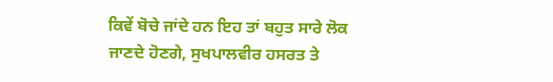ਕਿਵੇਂ ਬੋਚੇ ਜਾਂਦੇ ਹਨ ਇਹ ਤਾਂ ਬਹੁਤ ਸਾਰੇ ਲੋਕ ਜਾਣਦੇ ਹੋਣਗੇ, ਸੁਖਪਾਲਵੀਰ ਹਸਰਤ ਤੇ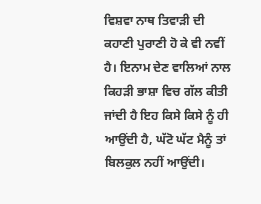ਵਿਸ਼ਵਾ ਨਾਥ ਤਿਵਾੜੀ ਦੀ ਕਹਾਣੀ ਪੁਰਾਣੀ ਹੋ ਕੇ ਵੀ ਨਵੀਂ ਹੈ। ਇਨਾਮ ਦੇਣ ਵਾਲਿਆਂ ਨਾਲ ਕਿਹੜੀ ਭਾਸ਼ਾ ਵਿਚ ਗੱਲ ਕੀਤੀ ਜਾਂਦੀ ਹੈ ਇਹ ਕਿਸੇ ਕਿਸੇ ਨੂੰ ਹੀ ਆਉਂਦੀ ਹੈ, ਘੱਟੋ ਘੱਟ ਮੈਨੂੰ ਤਾਂ ਬਿਲਕੁਲ ਨਹੀਂ ਆਉਂਦੀ।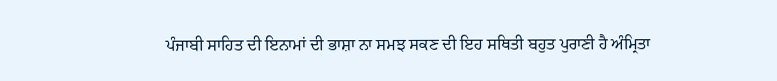ਪੰਜਾਬੀ ਸਾਹਿਤ ਦੀ ਇਨਾਮਾਂ ਦੀ ਭਾਸ਼ਾ ਨਾ ਸਮਝ ਸਕਣ ਦੀ ਇਹ ਸਥਿਤੀ ਬਹੁਤ ਪੁਰਾਣੀ ਹੈ ਅੰਮ੍ਰਿਤਾ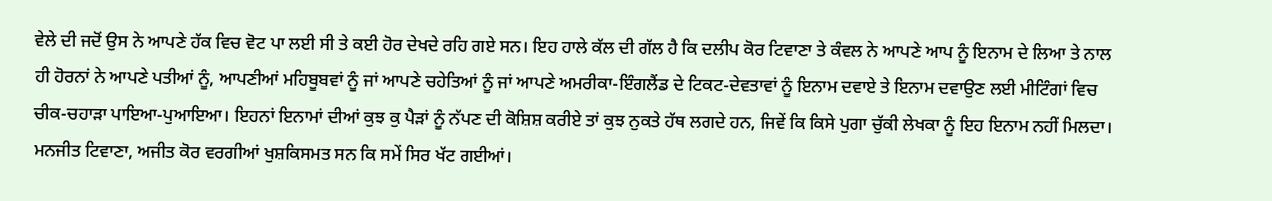ਵੇਲੇ ਦੀ ਜਦੋਂ ਉਸ ਨੇ ਆਪਣੇ ਹੱਕ ਵਿਚ ਵੋਟ ਪਾ ਲਈ ਸੀ ਤੇ ਕਈ ਹੋਰ ਦੇਖਦੇ ਰਹਿ ਗਏ ਸਨ। ਇਹ ਹਾਲੇ ਕੱਲ ਦੀ ਗੱਲ ਹੈ ਕਿ ਦਲੀਪ ਕੋਰ ਟਿਵਾਣਾ ਤੇ ਕੰਵਲ ਨੇ ਆਪਣੇ ਆਪ ਨੂੰ ਇਨਾਮ ਦੇ ਲਿਆ ਤੇ ਨਾਲ ਹੀ ਹੋਰਨਾਂ ਨੇ ਆਪਣੇ ਪਤੀਆਂ ਨੂੰ, ਆਪਣੀਆਂ ਮਹਿਬੂਬਵਾਂ ਨੂੰ ਜਾਂ ਆਪਣੇ ਚਹੇਤਿਆਂ ਨੂੰ ਜਾਂ ਆਪਣੇ ਅਮਰੀਕਾ-ਇੰਗਲੈਂਡ ਦੇ ਟਿਕਟ-ਦੇਵਤਾਵਾਂ ਨੂੰ ਇਨਾਮ ਦਵਾਏ ਤੇ ਇਨਾਮ ਦਵਾਉਣ ਲਈ ਮੀਟਿੰਗਾਂ ਵਿਚ ਚੀਕ-ਚਹਾੜਾ ਪਾਇਆ-ਪੁਆਇਆ। ਇਹਨਾਂ ਇਨਾਮਾਂ ਦੀਆਂ ਕੁਝ ਕੁ ਪੈੜਾਂ ਨੂੰ ਨੱਪਣ ਦੀ ਕੋਸ਼ਿਸ਼ ਕਰੀਏ ਤਾਂ ਕੁਝ ਨੁਕਤੇ ਹੱਥ ਲਗਦੇ ਹਨ, ਜਿਵੇਂ ਕਿ ਕਿਸੇ ਪੁਗਾ ਚੁੱਕੀ ਲੇਖਕਾ ਨੂੰ ਇਹ ਇਨਾਮ ਨਹੀਂ ਮਿਲਦਾ। ਮਨਜੀਤ ਟਿਵਾਣਾ, ਅਜੀਤ ਕੋਰ ਵਰਗੀਆਂ ਖੁਸ਼ਕਿਸਮਤ ਸਨ ਕਿ ਸਮੇਂ ਸਿਰ ਖੱਟ ਗਈਆਂ।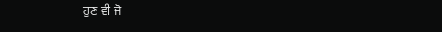ਹੁਣ ਵੀ ਜੋ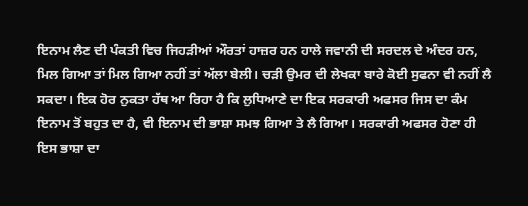ਇਨਾਮ ਲੈਣ ਦੀ ਪੰਕਤੀ ਵਿਚ ਜਿਹੜੀਆਂ ਔਰਤਾਂ ਹਾਜ਼ਰ ਹਨ ਹਾਲੇ ਜਵਾਨੀ ਦੀ ਸਰਦਲ ਦੇ ਅੰਦਰ ਹਨ, ਮਿਲ ਗਿਆ ਤਾਂ ਮਿਲ ਗਿਆ ਨਹੀਂ ਤਾਂ ਅੱਲਾ ਬੇਲੀ। ਚੜੀ ਉਮਰ ਦੀ ਲੇਖਕਾ ਬਾਰੇ ਕੋਈ ਸੁਫਨਾ ਵੀ ਨਹੀਂ ਲੈ ਸਕਦਾ। ਇਕ ਹੋਰ ਨੁਕਤਾ ਹੱਥ ਆ ਰਿਹਾ ਹੈ ਕਿ ਲੁਧਿਆਣੇ ਦਾ ਇਕ ਸਰਕਾਰੀ ਅਫਸਰ ਜਿਸ ਦਾ ਕੰਮ ਇਨਾਮ ਤੋਂ ਬਹੁਤ ਦਾ ਹੈ, ਵੀ ਇਨਾਮ ਦੀ ਭਾਸ਼ਾ ਸਮਝ ਗਿਆ ਤੇ ਲੈ ਗਿਆ। ਸਰਕਾਰੀ ਅਫਸਰ ਹੋਣਾ ਹੀ ਇਸ ਭਾਸ਼ਾ ਦਾ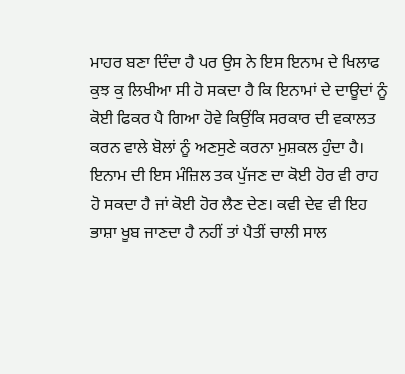ਮਾਹਰ ਬਣਾ ਦਿੰਦਾ ਹੈ ਪਰ ਉਸ ਨੇ ਇਸ ਇਨਾਮ ਦੇ ਖਿਲਾਫ ਕੁਝ ਕੁ ਲਿਖੀਆ ਸੀ ਹੋ ਸਕਦਾ ਹੈ ਕਿ ਇਨਾਮਾਂ ਦੇ ਦਾਊਦਾਂ ਨੂੰ ਕੋਈ ਫਿਕਰ ਪੈ ਗਿਆ ਹੋਵੇ ਕਿਉਂਕਿ ਸਰਕਾਰ ਦੀ ਵਕਾਲਤ ਕਰਨ ਵਾਲੇ ਬੋਲਾਂ ਨੂੰ ਅਣਸੁਣੇ ਕਰਨਾ ਮੁਸ਼ਕਲ ਹੁੰਦਾ ਹੈ। ਇਨਾਮ ਦੀ ਇਸ ਮੰਜ਼ਿਲ ਤਕ ਪੁੱਜਣ ਦਾ ਕੋਈ ਹੋਰ ਵੀ ਰਾਹ ਹੋ ਸਕਦਾ ਹੈ ਜਾਂ ਕੋਈ ਹੋਰ ਲੈਣ ਦੇਣ। ਕਵੀ ਦੇਵ ਵੀ ਇਹ ਭਾਸ਼ਾ ਖੂਬ ਜਾਣਦਾ ਹੈ ਨਹੀਂ ਤਾਂ ਪੈਤੀਂ ਚਾਲੀ ਸਾਲ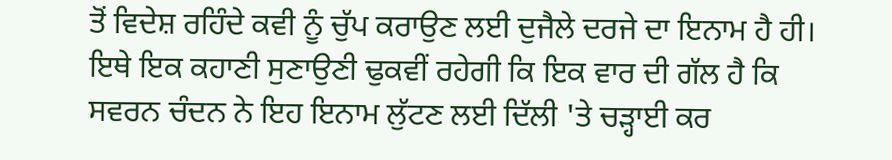ਤੋਂ ਵਿਦੇਸ਼ ਰਹਿੰਦੇ ਕਵੀ ਨੂੰ ਚੁੱਪ ਕਰਾਉਣ ਲਈ ਦੁਜੈਲੇ ਦਰਜੇ ਦਾ ਇਨਾਮ ਹੈ ਹੀ। ਇਥੇ ਇਕ ਕਹਾਣੀ ਸੁਣਾਉਣੀ ਢੁਕਵੀਂ ਰਹੇਗੀ ਕਿ ਇਕ ਵਾਰ ਦੀ ਗੱਲ ਹੈ ਕਿ ਸਵਰਨ ਚੰਦਨ ਨੇ ਇਹ ਇਨਾਮ ਲੁੱਟਣ ਲਈ ਦਿੱਲੀ 'ਤੇ ਚੜ੍ਹਾਈ ਕਰ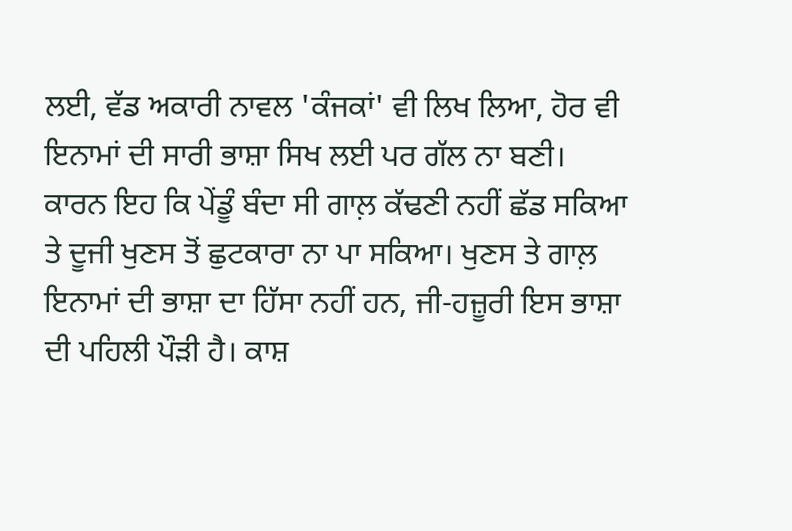ਲਈ, ਵੱਡ ਅਕਾਰੀ ਨਾਵਲ 'ਕੰਜਕਾਂ' ਵੀ ਲਿਖ ਲਿਆ, ਹੋਰ ਵੀ ਇਨਾਮਾਂ ਦੀ ਸਾਰੀ ਭਾਸ਼ਾ ਸਿਖ ਲਈ ਪਰ ਗੱਲ ਨਾ ਬਣੀ। ਕਾਰਨ ਇਹ ਕਿ ਪੇਂਡੂੰ ਬੰਦਾ ਸੀ ਗਾਲ਼ ਕੱਢਣੀ ਨਹੀਂ ਛੱਡ ਸਕਿਆ ਤੇ ਦੂਜੀ ਖੁਣਸ ਤੋਂ ਛੁਟਕਾਰਾ ਨਾ ਪਾ ਸਕਿਆ। ਖੁਣਸ ਤੇ ਗਾਲ਼ ਇਨਾਮਾਂ ਦੀ ਭਾਸ਼ਾ ਦਾ ਹਿੱਸਾ ਨਹੀਂ ਹਨ, ਜੀ-ਹਜ਼ੂਰੀ ਇਸ ਭਾਸ਼ਾ ਦੀ ਪਹਿਲੀ ਪੌੜੀ ਹੈ। ਕਾਸ਼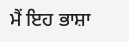ਮੈਂ ਇਹ ਭਾਸ਼ਾ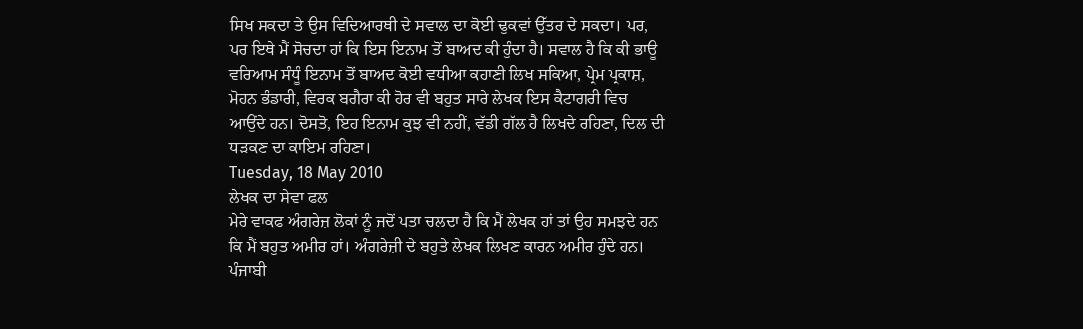ਸਿਖ ਸਕਦਾ ਤੇ ਉਸ ਵਿਦਿਆਰਥੀ ਦੇ ਸਵਾਲ ਦਾ ਕੋਈ ਢੁਕਵਾਂ ਉੱਤਰ ਦੇ ਸਕਦਾ। ਪਰ, ਪਰ ਇਥੇ ਮੈਂ ਸੋਚਦਾ ਹਾਂ ਕਿ ਇਸ ਇਨਾਮ ਤੋਂ ਬਾਅਦ ਕੀ ਹੁੰਦਾ ਹੈ। ਸਵਾਲ ਹੈ ਕਿ ਕੀ ਭਾਊ ਵਰਿਆਮ ਸੰਧੂੰ ਇਨਾਮ ਤੋਂ ਬਾਅਦ ਕੋਈ ਵਧੀਆ ਕਹਾਣੀ ਲਿਖ ਸਕਿਆ, ਪ੍ਰੇਮ ਪ੍ਰਕਾਸ਼, ਮੋਹਨ ਭੰਡਾਰੀ, ਵਿਰਕ ਬਗੈਰਾ ਕੀ ਹੋਰ ਵੀ ਬਹੁਤ ਸਾਰੇ ਲੇਖਕ ਇਸ ਕੈਟਾਗਰੀ ਵਿਚ ਆਉਂਦੇ ਹਨ। ਦੋਸਤੋ, ਇਹ ਇਨਾਮ ਕੁਝ ਵੀ ਨਹੀਂ, ਵੱਡੀ ਗੱਲ ਹੈ ਲਿਖਦੇ ਰਹਿਣਾ, ਦਿਲ ਦੀ ਧੜਕਣ ਦਾ ਕਾਇਮ ਰਹਿਣਾ।
Tuesday, 18 May 2010
ਲੇਖਕ ਦਾ ਸੇਵਾ ਫਲ
ਮੇਰੇ ਵਾਕਫ ਅੰਗਰੇਜ਼ ਲੋਕਾਂ ਨੂੰ ਜਦੋਂ ਪਤਾ ਚਲਦਾ ਹੈ ਕਿ ਮੈਂ ਲੇਖਕ ਹਾਂ ਤਾਂ ਉਹ ਸਮਝਦੇ ਹਨ ਕਿ ਮੈਂ ਬਹੁਤ ਅਮੀਰ ਹਾਂ। ਅੰਗਰੇਜ਼ੀ ਦੇ ਬਹੁਤੇ ਲੇਖਕ ਲਿਖਣ ਕਾਰਨ ਅਮੀਰ ਹੁੰਦੇ ਹਨ। ਪੰਜਾਬੀ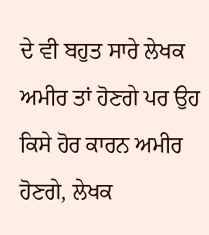ਦੇ ਵੀ ਬਹੁਤ ਸਾਰੇ ਲੇਖਕ ਅਮੀਰ ਤਾਂ ਹੋਣਗੇ ਪਰ ਉਹ ਕਿਸੇ ਹੋਰ ਕਾਰਨ ਅਮੀਰ ਹੋਣਗੇ, ਲੇਖਕ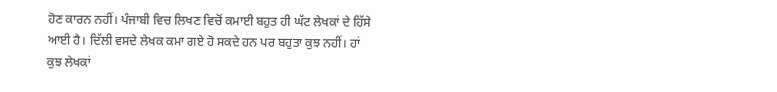ਹੋਣ ਕਾਰਨ ਨਹੀਂ। ਪੰਜਾਬੀ ਵਿਚ ਲਿਖਣ ਵਿਚੋਂ ਕਮਾਈ ਬਹੁਤ ਹੀ ਘੱਟ ਲੇਖਕਾਂ ਦੇ ਹਿੱਸੇ ਆਈ ਹੈ। ਦਿੱਲੀ ਵਸਦੇ ਲੇਖਕ ਕਮਾ ਗਏ ਹੋ ਸਕਦੇ ਹਨ ਪਰ ਬਹੁਤਾ ਕੁਝ ਨਹੀਂ। ਹਾਂ ਕੁਝ ਲੇਖਕਾਂ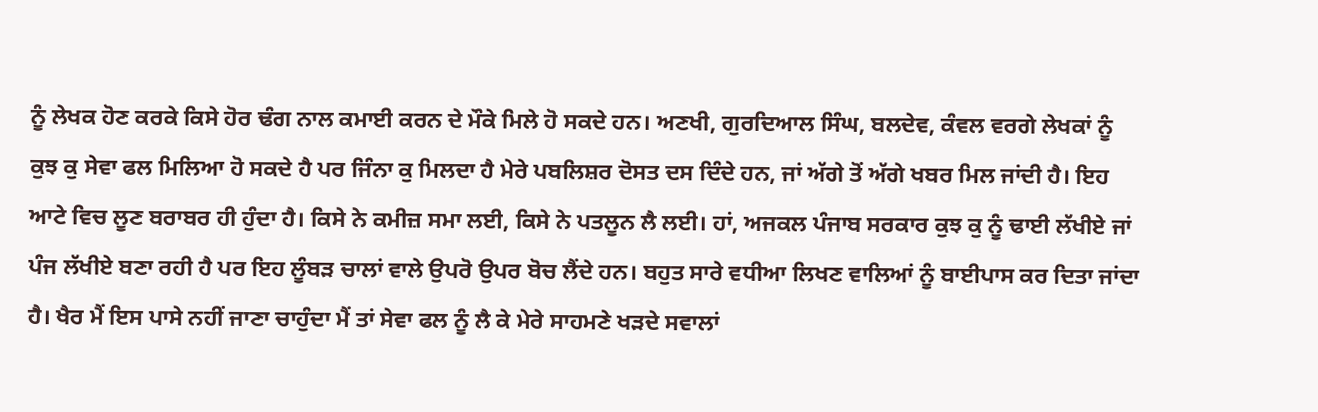ਨੂੰ ਲੇਖਕ ਹੋਣ ਕਰਕੇ ਕਿਸੇ ਹੋਰ ਢੰਗ ਨਾਲ ਕਮਾਈ ਕਰਨ ਦੇ ਮੌਕੇ ਮਿਲੇ ਹੋ ਸਕਦੇ ਹਨ। ਅਣਖੀ, ਗੁਰਦਿਆਲ ਸਿੰਘ, ਬਲਦੇਵ, ਕੰਵਲ ਵਰਗੇ ਲੇਖਕਾਂ ਨੂੰ ਕੁਝ ਕੁ ਸੇਵਾ ਫਲ ਮਿਲਿਆ ਹੋ ਸਕਦੇ ਹੈ ਪਰ ਜਿੰਨਾ ਕੁ ਮਿਲਦਾ ਹੈ ਮੇਰੇ ਪਬਲਿਸ਼ਰ ਦੋਸਤ ਦਸ ਦਿੰਦੇ ਹਨ, ਜਾਂ ਅੱਗੇ ਤੋਂ ਅੱਗੇ ਖਬਰ ਮਿਲ ਜਾਂਦੀ ਹੈ। ਇਹ ਆਟੇ ਵਿਚ ਲੂਣ ਬਰਾਬਰ ਹੀ ਹੁੰਦਾ ਹੈ। ਕਿਸੇ ਨੇ ਕਮੀਜ਼ ਸਮਾ ਲਈ, ਕਿਸੇ ਨੇ ਪਤਲੂਨ ਲੈ ਲਈ। ਹਾਂ, ਅਜਕਲ ਪੰਜਾਬ ਸਰਕਾਰ ਕੁਝ ਕੁ ਨੂੰ ਢਾਈ ਲੱਖੀਏ ਜਾਂ ਪੰਜ ਲੱਖੀਏ ਬਣਾ ਰਹੀ ਹੈ ਪਰ ਇਹ ਲੂੰਬੜ ਚਾਲਾਂ ਵਾਲੇ ਉਪਰੋ ਉਪਰ ਬੋਚ ਲੈਂਦੇ ਹਨ। ਬਹੁਤ ਸਾਰੇ ਵਧੀਆ ਲਿਖਣ ਵਾਲਿਆਂ ਨੂੰ ਬਾਈਪਾਸ ਕਰ ਦਿਤਾ ਜਾਂਦਾ ਹੈ। ਖੈਰ ਮੈਂ ਇਸ ਪਾਸੇ ਨਹੀਂ ਜਾਣਾ ਚਾਹੁੰਦਾ ਮੈਂ ਤਾਂ ਸੇਵਾ ਫਲ ਨੂੰ ਲੈ ਕੇ ਮੇਰੇ ਸਾਹਮਣੇ ਖੜਦੇ ਸਵਾਲਾਂ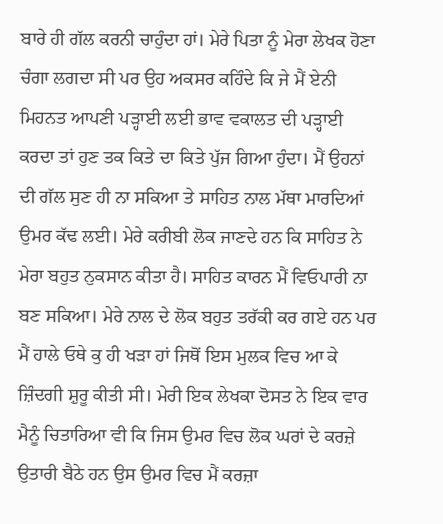ਬਾਰੇ ਹੀ ਗੱਲ ਕਰਨੀ ਚਾਹੁੰਦਾ ਹਾਂ। ਮੇਰੇ ਪਿਤਾ ਨੂੰ ਮੇਰਾ ਲੇਖਕ ਹੋਣਾ ਚੰਗਾ ਲਗਦਾ ਸੀ ਪਰ ਉਹ ਅਕਸਰ ਕਹਿੰਦੇ ਕਿ ਜੇ ਮੈਂ ਏਨੀ ਮਿਹਨਤ ਆਪਣੀ ਪੜ੍ਹਾਈ ਲਈ ਭਾਵ ਵਕਾਲਤ ਦੀ ਪੜ੍ਹਾਈ ਕਰਦਾ ਤਾਂ ਹੁਣ ਤਕ ਕਿਤੇ ਦਾ ਕਿਤੇ ਪੁੱਜ ਗਿਆ ਹੁੰਦਾ। ਮੈਂ ਉਹਨਾਂ ਦੀ ਗੱਲ ਸੁਣ ਹੀ ਨਾ ਸਕਿਆ ਤੇ ਸਾਹਿਤ ਨਾਲ ਮੱਥਾ ਮਾਰਦਿਆਂ ਉਮਰ ਕੱਢ ਲਈ। ਮੇਰੇ ਕਰੀਬੀ ਲੋਕ ਜਾਣਦੇ ਹਨ ਕਿ ਸਾਹਿਤ ਨੇ ਮੇਰਾ ਬਹੁਤ ਨੁਕਸਾਨ ਕੀਤਾ ਹੈ। ਸਾਹਿਤ ਕਾਰਨ ਮੈਂ ਵਿਓਪਾਰੀ ਨਾ ਬਣ ਸਕਿਆ। ਮੇਰੇ ਨਾਲ ਦੇ ਲੋਕ ਬਹੁਤ ਤਰੱਕੀ ਕਰ ਗਏ ਹਨ ਪਰ ਮੈਂ ਹਾਲੇ ਓਥੇ ਕੁ ਹੀ ਖੜਾ ਹਾਂ ਜਿਥੋਂ ਇਸ ਮੁਲਕ ਵਿਚ ਆ ਕੇ ਜ਼ਿੰਦਗੀ ਸ਼ੁਰੂ ਕੀਤੀ ਸੀ। ਮੇਰੀ ਇਕ ਲੇਖਕਾ ਦੋਸਤ ਨੇ ਇਕ ਵਾਰ ਮੈਨੂੰ ਚਿਤਾਰਿਆ ਵੀ ਕਿ ਜਿਸ ਉਮਰ ਵਿਚ ਲੋਕ ਘਰਾਂ ਦੇ ਕਰਜ਼ੇ ਉਤਾਰੀ ਬੈਠੇ ਹਨ ਉਸ ਉਮਰ ਵਿਚ ਮੈਂ ਕਰਜ਼ਾ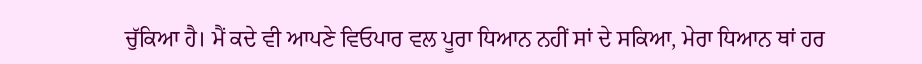ਚੁੱਕਿਆ ਹੈ। ਮੈਂ ਕਦੇ ਵੀ ਆਪਣੇ ਵਿਓਪਾਰ ਵਲ ਪੂਰਾ ਧਿਆਨ ਨਹੀਂ ਸਾਂ ਦੇ ਸਕਿਆ, ਮੇਰਾ ਧਿਆਨ ਥਾਂ ਹਰ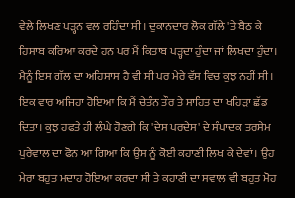ਵੇਲੇ ਲਿਖਣ ਪੜ੍ਹਨ ਵਲ ਰਹਿੰਦਾ ਸੀ। ਦੁਕਾਨਦਾਰ ਲੋਕ ਗੱਲੇ 'ਤੇ ਬੈਠ ਕੇ ਹਿਸਾਬ ਕਰਿਆ ਕਰਦੇ ਹਨ ਪਰ ਮੈਂ ਕਿਤਾਬ ਪੜ੍ਹਦਾ ਹੁੰਦਾ ਜਾਂ ਲਿਖਦਾ ਹੁੰਦਾ। ਮੈਨੂੰ ਇਸ ਗੱਲ ਦਾ ਅਹਿਸਾਸ ਹੈ ਵੀ ਸੀ ਪਰ ਮੇਰੇ ਵੱਸ ਵਿਚ ਕੁਝ ਨਹੀਂ ਸੀ। ਇਕ ਵਾਰ ਅਜਿਹਾ ਹੋਇਆ ਕਿ ਮੈਂ ਚੇਤੰਨ ਤੌਰ ਤੇ ਸਾਹਿਤ ਦਾ ਖਹਿੜਾ ਛੱਡ ਦਿਤਾ। ਕੁਝ ਹਫਤੇ ਹੀ ਲੰਘੇ ਹੋਣਗੇ ਕਿ 'ਦੇਸ ਪਰਦੇਸ' ਦੇ ਸੰਪਾਦਕ ਤਰਸੇਮ ਪੁਰੇਵਾਲ ਦਾ ਫੋਨ ਆ ਗਿਆ ਕਿ ਉਸ ਨੂੰ ਕੋਈ ਕਹਾਣੀ ਲਿਖ ਕੇ ਦੇਵਾਂ। ਉਹ ਮੇਰਾ ਬਹੁਤ ਮਦਾਹ ਹੋਇਆ ਕਰਦਾ ਸੀ ਤੇ ਕਹਾਣੀ ਦਾ ਸਵਾਲ ਵੀ ਬਹੁਤ ਮੋਹ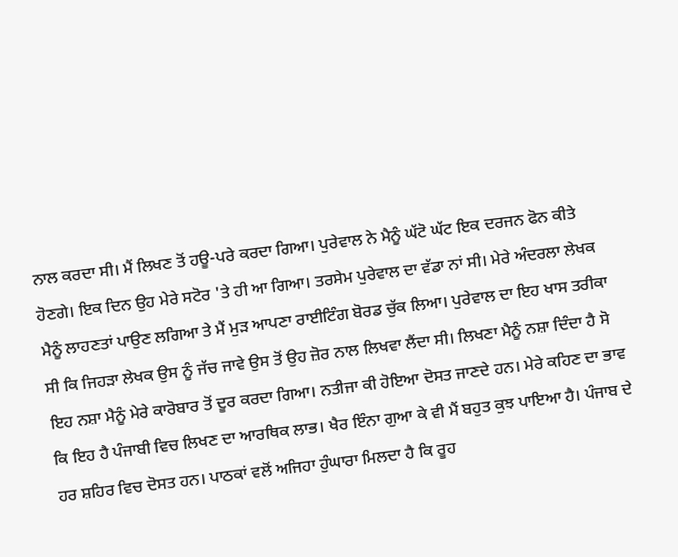ਨਾਲ ਕਰਦਾ ਸੀ। ਮੈਂ ਲਿਖਣ ਤੋਂ ਹਊ-ਪਰੇ ਕਰਦਾ ਗਿਆ। ਪੁਰੇਵਾਲ ਨੇ ਮੈਨੂੰ ਘੱਟੋ ਘੱਟ ਇਕ ਦਰਜਨ ਫੋਨ ਕੀਤੇ ਹੋਣਗੇ। ਇਕ ਦਿਨ ਉਹ ਮੇਰੇ ਸਟੋਰ 'ਤੇ ਹੀ ਆ ਗਿਆ। ਤਰਸੇਮ ਪੁਰੇਵਾਲ ਦਾ ਵੱਡਾ ਨਾਂ ਸੀ। ਮੇਰੇ ਅੰਦਰਲਾ ਲੇਖਕ ਮੈਨੂੰ ਲਾਹਣਤਾਂ ਪਾਉਣ ਲਗਿਆ ਤੇ ਮੈਂ ਮੁੜ ਆਪਣਾ ਰਾਈਟਿੰਗ ਬੋਰਡ ਚੁੱਕ ਲਿਆ। ਪੁਰੇਵਾਲ ਦਾ ਇਹ ਖਾਸ ਤਰੀਕਾ ਸੀ ਕਿ ਜਿਹੜਾ ਲੇਖਕ ਉਸ ਨੂੰ ਜੱਚ ਜਾਵੇ ਉਸ ਤੋਂ ਉਹ ਜ਼ੋਰ ਨਾਲ ਲਿਖਵਾ ਲੈਂਦਾ ਸੀ। ਲਿਖਣਾ ਮੈਨੂੰ ਨਸ਼ਾ ਦਿੰਦਾ ਹੈ ਸੋ ਇਹ ਨਸ਼ਾ ਮੈਨੂੰ ਮੇਰੇ ਕਾਰੋਬਾਰ ਤੋਂ ਦੂਰ ਕਰਦਾ ਗਿਆ। ਨਤੀਜਾ ਕੀ ਹੋਇਆ ਦੋਸਤ ਜਾਣਦੇ ਹਨ। ਮੇਰੇ ਕਹਿਣ ਦਾ ਭਾਵ ਕਿ ਇਹ ਹੈ ਪੰਜਾਬੀ ਵਿਚ ਲਿਖਣ ਦਾ ਆਰਥਿਕ ਲਾਭ। ਖੈਰ ਇੰਨਾ ਗੁਆ ਕੇ ਵੀ ਮੈਂ ਬਹੁਤ ਕੁਝ ਪਾਇਆ ਹੈ। ਪੰਜਾਬ ਦੇ ਹਰ ਸ਼ਹਿਰ ਵਿਚ ਦੋਸਤ ਹਨ। ਪਾਠਕਾਂ ਵਲੋਂ ਅਜਿਹਾ ਹੁੰਘਾਰਾ ਮਿਲਦਾ ਹੈ ਕਿ ਰੂਹ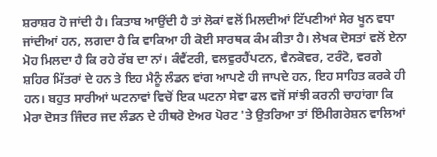ਸ਼ਰਾਸ਼ਰ ਹੋ ਜਾਂਦੀ ਹੈ। ਕਿਤਾਬ ਆਉਂਦੀ ਹੈ ਤਾਂ ਲੋਕਾਂ ਵਲੋਂ ਮਿਲਦੀਆਂ ਟਿੱਪਣੀਆਂ ਸੇਰ ਖੂਨ ਵਧਾ ਜਾਂਦੀਆਂ ਹਨ, ਲਗਦਾ ਹੈ ਕਿ ਵਾਕਿਆ ਹੀ ਕੋਈ ਸਾਰਥਕ ਕੰਮ ਕੀਤਾ ਹੈ। ਲੇਖਕ ਦੋਸਤਾਂ ਵਲੋਂ ਏਨਾ ਮੋਹ ਮਿਲਦਾ ਹੈ ਕਿ ਰਹੇ ਰੱਬ ਦਾ ਨਾਂ। ਕੰਵੈਂਟਰੀ, ਵਲਵੁਰਹੈਂਪਟਨ, ਵੈਨਕੋਵਰ, ਟਰੰਟੋ, ਵਰਗੇ ਸ਼ਹਿਰ ਮਿੱਤਰਾਂ ਦੇ ਹਨ ਤੇ ਇਹ ਮੈਨੂੰ ਲੰਡਨ ਵਾਂਗ ਆਪਣੇ ਹੀ ਜਾਪਦੇ ਹਨ, ਇਹ ਸਾਹਿਤ ਕਰਕੇ ਹੀ ਹਨ। ਬਹੁਤ ਸਾਰੀਆਂ ਘਟਨਾਵਾਂ ਵਿਚੋਂ ਇਕ ਘਟਨਾ ਸੇਵਾ ਫਲ ਵਜੋਂ ਸਾਂਝੀ ਕਰਨੀ ਚਾਹਾਂਗਾ ਕਿ ਮੇਰਾ ਦੋਸਤ ਜਿੰਦਰ ਜਦ ਲੰਡਨ ਦੇ ਹੀਥਰੋ ਏਅਰ ਪੋਰਟ 'ਤੇ ਉਤਰਿਆ ਤਾਂ ਇੰਮੀਗਰੇਸ਼ਨ ਵਾਲਿਆਂ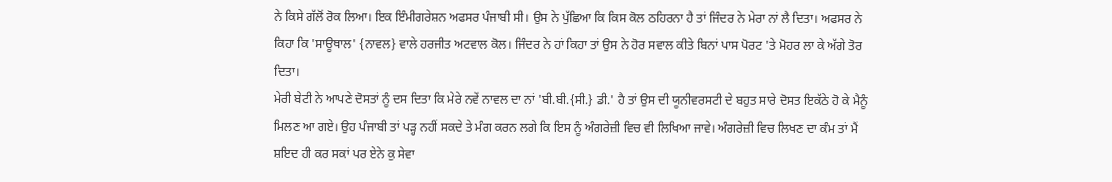ਨੇ ਕਿਸੇ ਗੱਲੋਂ ਰੋਕ ਲਿਆ। ਇਕ ਇੰਮੀਗਰੇਸ਼ਨ ਅਫਸਰ ਪੰਜਾਬੀ ਸੀ। ਉਸ ਨੇ ਪੁੱਛਿਆ ਕਿ ਕਿਸ ਕੋਲ ਠਹਿਰਨਾ ਹੈ ਤਾਂ ਜਿੰਦਰ ਨੇ ਮੇਰਾ ਨਾਂ ਲੈ ਦਿਤਾ। ਅਫਸਰ ਨੇ ਕਿਹਾ ਕਿ 'ਸਾਊਥਾਲ' {ਨਾਵਲ} ਵਾਲੇ ਹਰਜੀਤ ਅਟਵਾਲ ਕੋਲ। ਜਿੰਦਰ ਨੇ ਹਾਂ ਕਿਹਾ ਤਾਂ ਉਸ ਨੇ ਹੋਰ ਸਵਾਲ ਕੀਤੇ ਬਿਨਾਂ ਪਾਸ ਪੋਰਟ 'ਤੇ ਮੋਹਰ ਲਾ ਕੇ ਅੱਗੇ ਤੋਰ ਦਿਤਾ।
ਮੇਰੀ ਬੇਟੀ ਨੇ ਆਪਣੇ ਦੋਸਤਾਂ ਨੂੰ ਦਸ ਦਿਤਾ ਕਿ ਮੇਰੇ ਨਵੇਂ ਨਾਵਲ ਦਾ ਨਾਂ 'ਬੀ.ਬੀ.{ਸੀ.} ਡੀ.' ਹੈ ਤਾਂ ਉਸ ਦੀ ਯੂਨੀਵਰਸਟੀ ਦੇ ਬਹੁਤ ਸਾਰੇ ਦੋਸਤ ਇਕੱਠੇ ਹੋ ਕੇ ਮੈਨੂੰ ਮਿਲਣ ਆ ਗਏ। ਉਹ ਪੰਜਾਬੀ ਤਾਂ ਪੜ੍ਹ ਨਹੀਂ ਸਕਦੇ ਤੇ ਮੰਗ ਕਰਨ ਲਗੇ ਕਿ ਇਸ ਨੂੰ ਅੰਗਰੇਜ਼ੀ ਵਿਚ ਵੀ ਲਿਖਿਆ ਜਾਵੇ। ਅੰਗਰੇਜ਼ੀ ਵਿਚ ਲਿਖਣ ਦਾ ਕੰਮ ਤਾਂ ਮੈਂ ਸ਼ਇਦ ਹੀ ਕਰ ਸਕਾਂ ਪਰ ਏਨੇ ਕੁ ਸੇਵਾ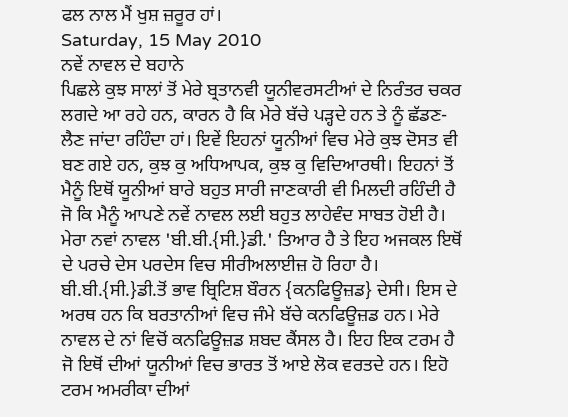ਫਲ ਨਾਲ ਮੈਂ ਖੁਸ਼ ਜ਼ਰੂਰ ਹਾਂ।
Saturday, 15 May 2010
ਨਵੇਂ ਨਾਵਲ ਦੇ ਬਹਾਨੇ
ਪਿਛਲੇ ਕੁਝ ਸਾਲਾਂ ਤੋਂ ਮੇਰੇ ਬ੍ਰਤਾਨਵੀ ਯੂਨੀਵਰਸਟੀਆਂ ਦੇ ਨਿਰੰਤਰ ਚਕਰ ਲਗਦੇ ਆ ਰਹੇ ਹਨ, ਕਾਰਨ ਹੈ ਕਿ ਮੇਰੇ ਬੱਚੇ ਪੜ੍ਹਦੇ ਹਨ ਤੇ ਨੂੰ ਛੱਡਣ-ਲੈਣ ਜਾਂਦਾ ਰਹਿੰਦਾ ਹਾਂ। ਇਵੇਂ ਇਹਨਾਂ ਯੂਨੀਆਂ ਵਿਚ ਮੇਰੇ ਕੁਝ ਦੋਸਤ ਵੀ ਬਣ ਗਏ ਹਨ, ਕੁਝ ਕੁ ਅਧਿਆਪਕ, ਕੁਝ ਕੁ ਵਿਦਿਆਰਥੀ। ਇਹਨਾਂ ਤੋਂ ਮੈਨੂੰ ਇਥੋਂ ਯੂਨੀਆਂ ਬਾਰੇ ਬਹੁਤ ਸਾਰੀ ਜਾਣਕਾਰੀ ਵੀ ਮਿਲਦੀ ਰਹਿੰਦੀ ਹੈ ਜੋ ਕਿ ਮੈਨੂੰ ਆਪਣੇ ਨਵੇਂ ਨਾਵਲ ਲਈ ਬਹੁਤ ਲਾਹੇਵੰਦ ਸਾਬਤ ਹੋਈ ਹੈ। ਮੇਰਾ ਨਵਾਂ ਨਾਵਲ 'ਬੀ.ਬੀ.{ਸੀ.}ਡੀ.' ਤਿਆਰ ਹੈ ਤੇ ਇਹ ਅਜਕਲ ਇਥੋਂ ਦੇ ਪਰਚੇ ਦੇਸ ਪਰਦੇਸ ਵਿਚ ਸੀਰੀਅਲਾਈਜ਼ ਹੋ ਰਿਹਾ ਹੈ। ਬੀ.ਬੀ.{ਸੀ.}ਡੀ.ਤੋਂ ਭਾਵ ਬ੍ਰਿਟਿਸ਼ ਬੌਰਨ {ਕਨਫਿਊਜ਼ਡ} ਦੇਸੀ। ਇਸ ਦੇ ਅਰਥ ਹਨ ਕਿ ਬਰਤਾਨੀਆਂ ਵਿਚ ਜੰਮੇ ਬੱਚੇ ਕਨਫਿਊਜ਼ਡ ਹਨ। ਮੇਰੇ ਨਾਵਲ ਦੇ ਨਾਂ ਵਿਚੋਂ ਕਨਫਿਊਜ਼ਡ ਸ਼ਬਦ ਕੈਂਸਲ ਹੈ। ਇਹ ਇਕ ਟਰਮ ਹੈ ਜੋ ਇਥੋਂ ਦੀਆਂ ਯੂਨੀਆਂ ਵਿਚ ਭਾਰਤ ਤੋਂ ਆਏ ਲੋਕ ਵਰਤਦੇ ਹਨ। ਇਹੋ ਟਰਮ ਅਮਰੀਕਾ ਦੀਆਂ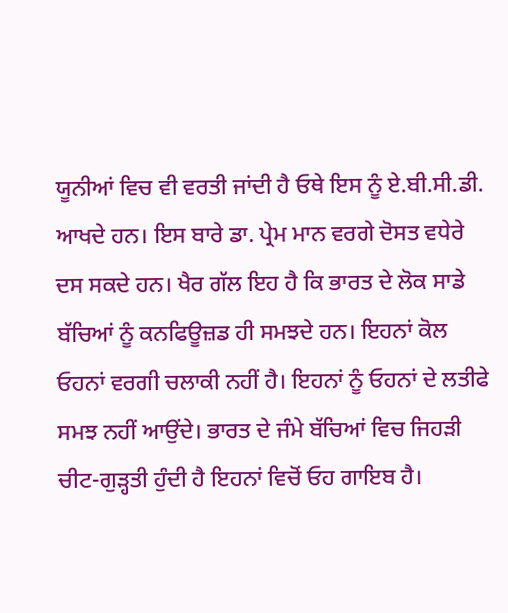ਯੂਨੀਆਂ ਵਿਚ ਵੀ ਵਰਤੀ ਜਾਂਦੀ ਹੈ ਓਥੇ ਇਸ ਨੂੰ ਏ.ਬੀ.ਸੀ.ਡੀ. ਆਖਦੇ ਹਨ। ਇਸ ਬਾਰੇ ਡਾ. ਪ੍ਰੇਮ ਮਾਨ ਵਰਗੇ ਦੋਸਤ ਵਧੇਰੇ ਦਸ ਸਕਦੇ ਹਨ। ਖੈਰ ਗੱਲ ਇਹ ਹੈ ਕਿ ਭਾਰਤ ਦੇ ਲੋਕ ਸਾਡੇ ਬੱਚਿਆਂ ਨੂੰ ਕਨਫਿਊਜ਼ਡ ਹੀ ਸਮਝਦੇ ਹਨ। ਇਹਨਾਂ ਕੋਲ ਓਹਨਾਂ ਵਰਗੀ ਚਲਾਕੀ ਨਹੀਂ ਹੈ। ਇਹਨਾਂ ਨੂੰ ਓਹਨਾਂ ਦੇ ਲਤੀਫੇ ਸਮਝ ਨਹੀਂ ਆਉਂਦੇ। ਭਾਰਤ ਦੇ ਜੰਮੇ ਬੱਚਿਆਂ ਵਿਚ ਜਿਹੜੀ ਚੀਟ-ਗੁੜ੍ਹਤੀ ਹੁੰਦੀ ਹੈ ਇਹਨਾਂ ਵਿਚੋਂ ਓਹ ਗਾਇਬ ਹੈ।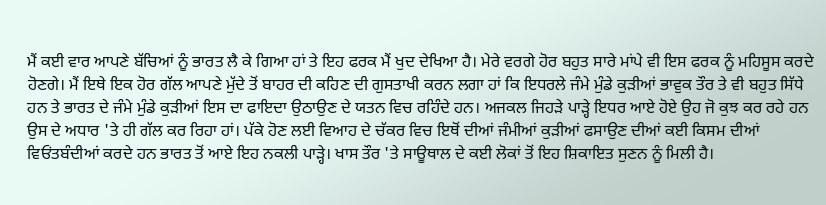ਮੈਂ ਕਈ ਵਾਰ ਆਪਣੇ ਬੱਚਿਆਂ ਨੂੰ ਭਾਰਤ ਲੈ ਕੇ ਗਿਆ ਹਾਂ ਤੇ ਇਹ ਫਰਕ ਮੈਂ ਖੁਦ ਦੇਖਿਆ ਹੈ। ਮੇਰੇ ਵਰਗੇ ਹੋਰ ਬਹੁਤ ਸਾਰੇ ਮਾਂਪੇ ਵੀ ਇਸ ਫਰਕ ਨੂੰ ਮਹਿਸੂਸ ਕਰਦੇ ਹੋਣਗੇ। ਮੈਂ ਇਥੇ ਇਕ ਹੋਰ ਗੱਲ ਆਪਣੇ ਮੁੱਦੇ ਤੋਂ ਬਾਹਰ ਦੀ ਕਹਿਣ ਦੀ ਗੁਸਤਾਖੀ ਕਰਨ ਲਗਾ ਹਾਂ ਕਿ ਇਧਰਲੇ ਜੰਮੇ ਮੁੰਡੇ ਕੁੜੀਆਂ ਭਾਵੁਕ ਤੌਰ ਤੇ ਵੀ ਬਹੁਤ ਸਿੱਧੇ ਹਨ ਤੇ ਭਾਰਤ ਦੇ ਜੰਮੇ ਮੁੰਡੇ ਕੁੜੀਆਂ ਇਸ ਦਾ ਫਾਇਦਾ ਉਠਾਉਣ ਦੇ ਯਤਨ ਵਿਚ ਰਹਿੰਦੇ ਹਨ। ਅਜਕਲ ਜਿਹੜੇ ਪਾੜ੍ਹੇ ਇਧਰ ਆਏ ਹੋਏ ਉਹ ਜੋ ਕੁਝ ਕਰ ਰਹੇ ਹਨ ਉਸ ਦੇ ਅਧਾਰ 'ਤੇ ਹੀ ਗੱਲ ਕਰ ਰਿਹਾ ਹਾਂ। ਪੱਕੇ ਹੋਣ ਲਈ ਵਿਆਹ ਦੇ ਚੱਕਰ ਵਿਚ ਇਥੋਂ ਦੀਆਂ ਜੰਮੀਆਂ ਕੁੜੀਆਂ ਫਸਾਉਣ ਦੀਆਂ ਕਈ ਕਿਸਮ ਦੀਆਂ ਵਿਓਂਤਬੰਦੀਆਂ ਕਰਦੇ ਹਨ ਭਾਰਤ ਤੋਂ ਆਏ ਇਹ ਨਕਲੀ ਪਾੜ੍ਹੇ। ਖਾਸ ਤੌਰ 'ਤੇ ਸਾਊਥਾਲ ਦੇ ਕਈ ਲੋਕਾਂ ਤੋਂ ਇਹ ਸ਼ਿਕਾਇਤ ਸੁਣਨ ਨੂੰ ਮਿਲੀ ਹੈ।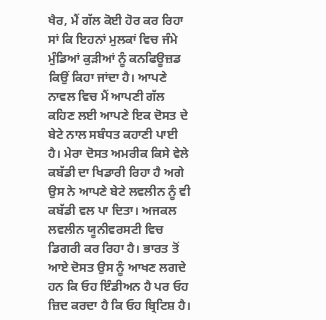ਖੈਰ, ਮੈਂ ਗੱਲ ਕੋਈ ਹੋਰ ਕਰ ਰਿਹਾ ਸਾਂ ਕਿ ਇਹਨਾਂ ਮੁਲਕਾਂ ਵਿਚ ਜੰਮੇ ਮੁੰਡਿਆਂ ਕੁੜੀਆਂ ਨੂੰ ਕਨਫਿਊਜ਼ਡ ਕਿਉਂ ਕਿਹਾ ਜਾਂਦਾ ਹੈ। ਆਪਣੇ ਨਾਵਲ ਵਿਚ ਮੈਂ ਆਪਣੀ ਗੱਲ ਕਹਿਣ ਲਈ ਆਪਣੇ ਇਕ ਦੋਸਤ ਦੇ ਬੇਟੇ ਨਾਲ ਸਬੰਧਤ ਕਹਾਣੀ ਪਾਈ ਹੈ। ਮੇਰਾ ਦੋਸਤ ਅਮਰੀਕ ਕਿਸੇ ਵੇਲੇ ਕਬੱਡੀ ਦਾ ਖਿਡਾਰੀ ਰਿਹਾ ਹੈ ਅਗੇ ਉਸ ਨੇ ਆਪਣੇ ਬੇਟੇ ਲਵਲੀਨ ਨੂੰ ਵੀ ਕਬੱਡੀ ਵਲ ਪਾ ਦਿਤਾ। ਅਜਕਲ ਲਵਲੀਨ ਯੂਨੀਵਰਸਟੀ ਵਿਚ ਡਿਗਰੀ ਕਰ ਰਿਹਾ ਹੈ। ਭਾਰਤ ਤੋਂ ਆਏ ਦੋਸਤ ਉਸ ਨੂੰ ਆਖਣ ਲਗਦੇ ਹਨ ਕਿ ਓਹ ਇੰਡੀਅਨ ਹੈ ਪਰ ਓਹ ਜ਼ਿਦ ਕਰਦਾ ਹੈ ਕਿ ਓਹ ਬ੍ਰਿਟਿਸ਼ ਹੈ।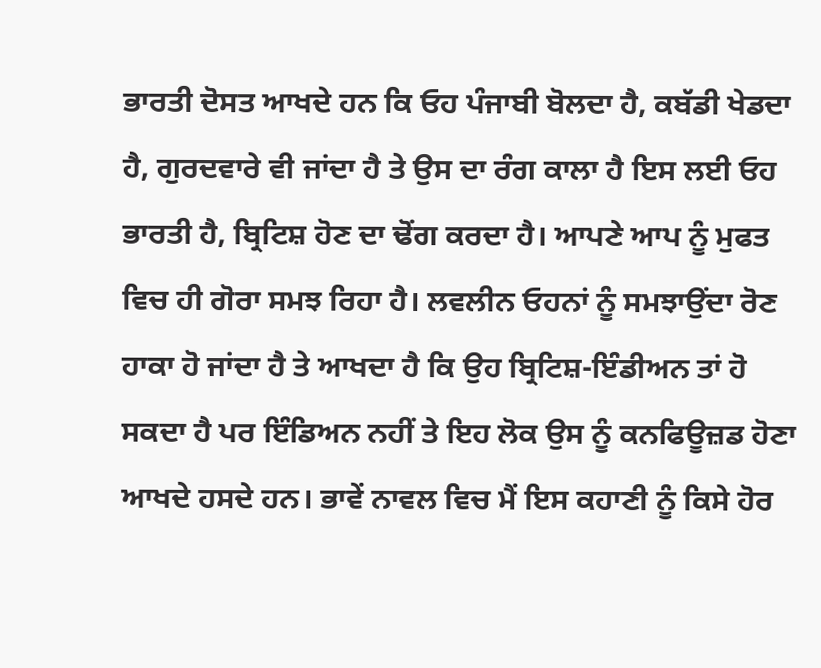ਭਾਰਤੀ ਦੋਸਤ ਆਖਦੇ ਹਨ ਕਿ ਓਹ ਪੰਜਾਬੀ ਬੋਲਦਾ ਹੈ, ਕਬੱਡੀ ਖੇਡਦਾ ਹੈ, ਗੁਰਦਵਾਰੇ ਵੀ ਜਾਂਦਾ ਹੈ ਤੇ ਉਸ ਦਾ ਰੰਗ ਕਾਲਾ ਹੈ ਇਸ ਲਈ ਓਹ ਭਾਰਤੀ ਹੈ, ਬ੍ਰਿਟਿਸ਼ ਹੋਣ ਦਾ ਢੋਂਗ ਕਰਦਾ ਹੈ। ਆਪਣੇ ਆਪ ਨੂੰ ਮੁਫਤ ਵਿਚ ਹੀ ਗੋਰਾ ਸਮਝ ਰਿਹਾ ਹੈ। ਲਵਲੀਨ ਓਹਨਾਂ ਨੂੰ ਸਮਝਾਉਂਦਾ ਰੋਣ ਹਾਕਾ ਹੋ ਜਾਂਦਾ ਹੈ ਤੇ ਆਖਦਾ ਹੈ ਕਿ ਉਹ ਬ੍ਰਿਟਿਸ਼-ਇੰਡੀਅਨ ਤਾਂ ਹੋ ਸਕਦਾ ਹੈ ਪਰ ਇੰਡਿਅਨ ਨਹੀਂ ਤੇ ਇਹ ਲੋਕ ਉਸ ਨੂੰ ਕਨਫਿਊਜ਼ਡ ਹੋਣਾ ਆਖਦੇ ਹਸਦੇ ਹਨ। ਭਾਵੇਂ ਨਾਵਲ ਵਿਚ ਮੈਂ ਇਸ ਕਹਾਣੀ ਨੂੰ ਕਿਸੇ ਹੋਰ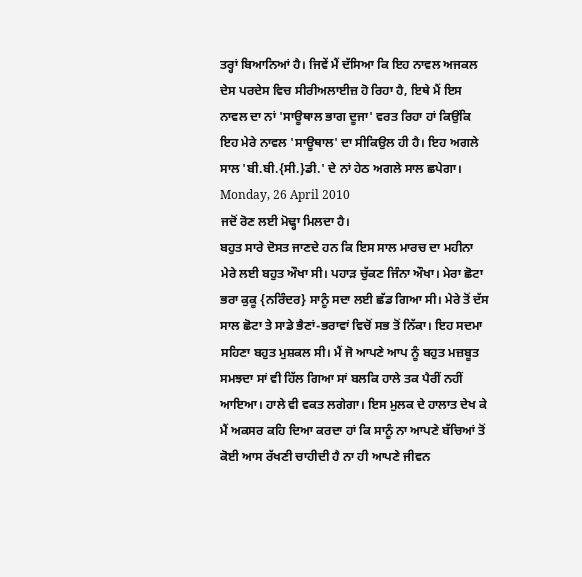ਤਰ੍ਹਾਂ ਬਿਆਨਿਆਂ ਹੈ। ਜਿਵੇਂ ਮੈਂ ਦੱਸਿਆ ਕਿ ਇਹ ਨਾਵਲ ਅਜਕਲ ਦੇਸ ਪਰਦੇਸ ਵਿਚ ਸੀਰੀਅਲਾਈਜ਼ ਹੋ ਰਿਹਾ ਹੈ, ਇਥੇ ਮੈਂ ਇਸ ਨਾਵਲ ਦਾ ਨਾਂ 'ਸਾਊਥਾਲ ਭਾਗ ਦੂਜਾ' ਵਰਤ ਰਿਹਾ ਹਾਂ ਕਿਉਂਕਿ ਇਹ ਮੇਰੇ ਨਾਵਲ 'ਸਾਊਥਾਲ' ਦਾ ਸੀਕਿਉਲ ਹੀ ਹੈ। ਇਹ ਅਗਲੇ ਸਾਲ 'ਬੀ.ਬੀ.{ਸੀ.}ਡੀ.' ਦੇ ਨਾਂ ਹੇਠ ਅਗਲੇ ਸਾਲ ਛਪੇਗਾ।
Monday, 26 April 2010
ਜਦੋਂ ਰੋਣ ਲਈ ਮੋਢ੍ਹਾ ਮਿਲਦਾ ਹੈ।
ਬਹੁਤ ਸਾਰੇ ਦੋਸਤ ਜਾਣਦੇ ਹਨ ਕਿ ਇਸ ਸਾਲ ਮਾਰਚ ਦਾ ਮਹੀਨਾ ਮੇਰੇ ਲਈ ਬਹੁਤ ਔਖਾ ਸੀ। ਪਹਾੜ ਚੁੱਕਣ ਜਿੰਨਾ ਔਖਾ। ਮੇਰਾ ਛੋਟਾ ਭਰਾ ਕੁਕੂ {ਨਰਿੰਦਰ} ਸਾਨੂੰ ਸਦਾ ਲਈ ਛੱਡ ਗਿਆ ਸੀ। ਮੇਰੇ ਤੋਂ ਦੱਸ ਸਾਲ ਛੋਟਾ ਤੇ ਸਾਡੇ ਭੈਣਾਂ-ਭਰਾਵਾਂ ਵਿਚੋਂ ਸਭ ਤੋਂ ਨਿੱਕਾ। ਇਹ ਸਦਮਾ ਸਹਿਣਾ ਬਹੁਤ ਮੁਸ਼ਕਲ ਸੀ। ਮੈਂ ਜੋ ਆਪਣੇ ਆਪ ਨੂੰ ਬਹੁਤ ਮਜ਼ਬੂਤ ਸਮਝਦਾ ਸਾਂ ਵੀ ਹਿੱਲ ਗਿਆ ਸਾਂ ਬਲਕਿ ਹਾਲੇ ਤਕ ਪੈਰੀਂ ਨਹੀਂ ਆਇਆ। ਹਾਲੇ ਵੀ ਵਕਤ ਲਗੇਗਾ। ਇਸ ਮੁਲਕ ਦੇ ਹਾਲਾਤ ਦੇਖ ਕੇ ਮੈਂ ਅਕਸਰ ਕਹਿ ਦਿਆ ਕਰਦਾ ਹਾਂ ਕਿ ਸਾਨੂੰ ਨਾ ਆਪਣੇ ਬੱਚਿਆਂ ਤੋਂ ਕੋਈ ਆਸ ਰੱਖਣੀ ਚਾਹੀਦੀ ਹੈ ਨਾ ਹੀ ਆਪਣੇ ਜੀਵਨ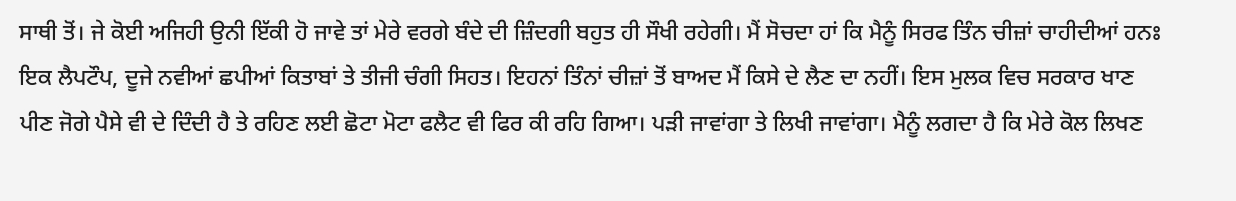ਸਾਥੀ ਤੋਂ। ਜੇ ਕੋਈ ਅਜਿਹੀ ਉਨੀ ਇੱਕੀ ਹੋ ਜਾਵੇ ਤਾਂ ਮੇਰੇ ਵਰਗੇ ਬੰਦੇ ਦੀ ਜ਼ਿੰਦਗੀ ਬਹੁਤ ਹੀ ਸੌਖੀ ਰਹੇਗੀ। ਮੈਂ ਸੋਚਦਾ ਹਾਂ ਕਿ ਮੈਨੂੰ ਸਿਰਫ ਤਿੰਨ ਚੀਜ਼ਾਂ ਚਾਹੀਦੀਆਂ ਹਨਃ ਇਕ ਲੈਪਟੌਪ, ਦੂਜੇ ਨਵੀਆਂ ਛਪੀਆਂ ਕਿਤਾਬਾਂ ਤੇ ਤੀਜੀ ਚੰਗੀ ਸਿਹਤ। ਇਹਨਾਂ ਤਿੰਨਾਂ ਚੀਜ਼ਾਂ ਤੋਂ ਬਾਅਦ ਮੈਂ ਕਿਸੇ ਦੇ ਲੈਣ ਦਾ ਨਹੀਂ। ਇਸ ਮੁਲਕ ਵਿਚ ਸਰਕਾਰ ਖਾਣ ਪੀਣ ਜੋਗੇ ਪੈਸੇ ਵੀ ਦੇ ਦਿੰਦੀ ਹੈ ਤੇ ਰਹਿਣ ਲਈ ਛੋਟਾ ਮੋਟਾ ਫਲੈਟ ਵੀ ਫਿਰ ਕੀ ਰਹਿ ਗਿਆ। ਪੜੀ ਜਾਵਾਂਗਾ ਤੇ ਲਿਖੀ ਜਾਵਾਂਗਾ। ਮੈਨੂੰ ਲਗਦਾ ਹੈ ਕਿ ਮੇਰੇ ਕੋਲ ਲਿਖਣ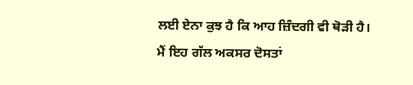ਲਈ ਏਨਾ ਕੁਝ ਹੈ ਕਿ ਆਹ ਜ਼ਿੰਦਗੀ ਵੀ ਥੋੜੀ ਹੈ। ਮੈਂ ਇਹ ਗੱਲ ਅਕਸਰ ਦੋਸਤਾਂ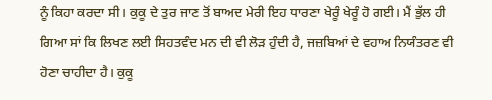ਨੂੰ ਕਿਹਾ ਕਰਦਾ ਸੀ। ਕੁਕੂ ਦੇ ਤੁਰ ਜਾਣ ਤੋਂ ਬਾਅਦ ਮੇਰੀ ਇਹ ਧਾਰਣਾ ਖੇਰੂੰ ਖੇਰੂੰ ਹੋ ਗਈ। ਮੈਂ ਭੁੱਲ ਹੀ ਗਿਆ ਸਾਂ ਕਿ ਲਿਖਣ ਲਈ ਸਿਹਤਵੰਦ ਮਨ ਦੀ ਵੀ ਲੋੜ ਹੁੰਦੀ ਹੈ, ਜਜ਼ਬਿਆਂ ਦੇ ਵਹਾਅ ਨਿਯੰਤਰਣ ਵੀ ਹੋਣਾ ਚਾਹੀਦਾ ਹੈ। ਕੁਕੂ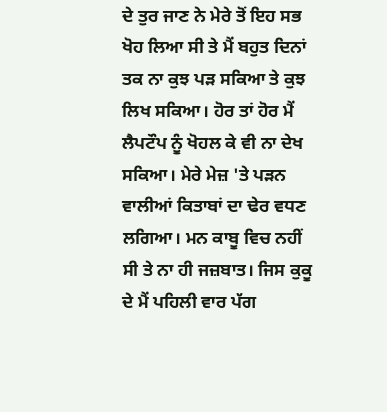ਦੇ ਤੁਰ ਜਾਣ ਨੇ ਮੇਰੇ ਤੋਂ ਇਹ ਸਭ ਖੋਹ ਲਿਆ ਸੀ ਤੇ ਮੈਂ ਬਹੁਤ ਦਿਨਾਂ ਤਕ ਨਾ ਕੁਝ ਪੜ ਸਕਿਆ ਤੇ ਕੁਝ ਲਿਖ ਸਕਿਆ। ਹੋਰ ਤਾਂ ਹੋਰ ਮੈਂ ਲੈਪਟੌਪ ਨੂੰ ਖੋਹਲ ਕੇ ਵੀ ਨਾ ਦੇਖ ਸਕਿਆ। ਮੇਰੇ ਮੇਜ਼ 'ਤੇ ਪੜਨ ਵਾਲੀਆਂ ਕਿਤਾਬਾਂ ਦਾ ਢੇਰ ਵਧਣ ਲਗਿਆ। ਮਨ ਕਾਬੂ ਵਿਚ ਨਹੀਂ ਸੀ ਤੇ ਨਾ ਹੀ ਜਜ਼ਬਾਤ। ਜਿਸ ਕੁਕੂ ਦੇ ਮੈਂ ਪਹਿਲੀ ਵਾਰ ਪੱਗ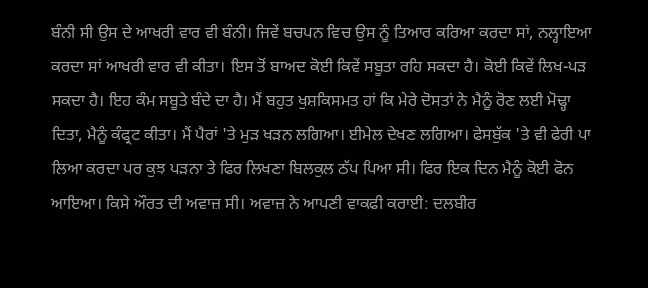ਬੰਨੀ ਸੀ ਉਸ ਦੇ ਆਖਰੀ ਵਾਰ ਵੀ ਬੰਨੀ। ਜਿਵੇਂ ਬਚਪਨ ਵਿਚ ਉਸ ਨੂੰ ਤਿਆਰ ਕਰਿਆ ਕਰਦਾ ਸਾਂ, ਨਲ੍ਹਾਇਆ ਕਰਦਾ ਸਾਂ ਆਖਰੀ ਵਾਰ ਵੀ ਕੀਤਾ। ਇਸ ਤੋਂ ਬਾਅਦ ਕੋਈ ਕਿਵੇਂ ਸਬੂਤਾ ਰਹਿ ਸਕਦਾ ਹੈ। ਕੋਈ ਕਿਵੇਂ ਲਿਖ-ਪੜ ਸਕਦਾ ਹੈ। ਇਹ ਕੰਮ ਸਬੂਤੇ ਬੰਦੇ ਦਾ ਹੈ। ਮੈਂ ਬਹੁਤ ਖੁਸ਼ਕਿਸਮਤ ਹਾਂ ਕਿ ਮੇਰੇ ਦੋਸਤਾਂ ਨੇ ਮੈਨੂੰ ਰੋਣ ਲਈ ਮੋਢ੍ਹਾ ਦਿਤਾ, ਮੈਨੂੰ ਕੰਫ੍ਰਟ ਕੀਤਾ। ਮੈਂ ਪੈਰਾਂ 'ਤੇ ਮੁੜ ਖੜਨ ਲਗਿਆ। ਈਮੇਲ ਦੇਖਣ ਲਗਿਆ। ਫੇਸਬੁੱਕ 'ਤੇ ਵੀ ਫੇਰੀ ਪਾ ਲਿਆ ਕਰਦਾ ਪਰ ਕੁਝ ਪੜਨਾ ਤੇ ਫਿਰ ਲਿਖਣਾ ਬਿਲਕੁਲ ਠੱਪ ਪਿਆ ਸੀ। ਫਿਰ ਇਕ ਦਿਨ ਮੈਨੂੰ ਕੋਈ ਫੋਨ ਆਇਆ। ਕਿਸੇ ਔਰਤ ਦੀ ਅਵਾਜ਼ ਸੀ। ਅਵਾਜ਼ ਨੇ ਆਪਣੀ ਵਾਕਫੀ ਕਰਾਈ: ਦਲਬੀਰ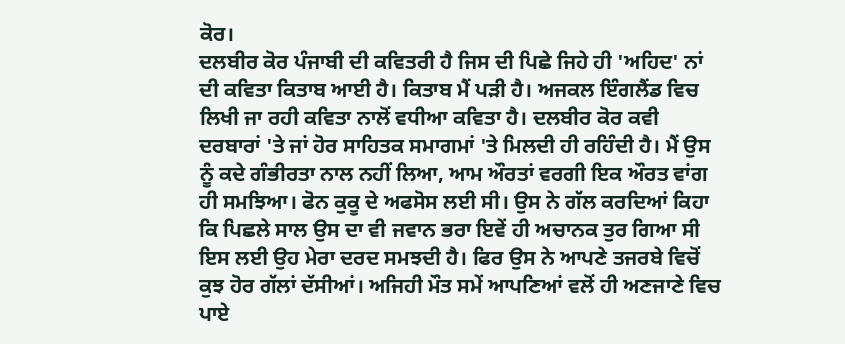ਕੋਰ।
ਦਲਬੀਰ ਕੋਰ ਪੰਜਾਬੀ ਦੀ ਕਵਿਤਰੀ ਹੈ ਜਿਸ ਦੀ ਪਿਛੇ ਜਿਹੇ ਹੀ 'ਅਹਿਦ' ਨਾਂ ਦੀ ਕਵਿਤਾ ਕਿਤਾਬ ਆਈ ਹੈ। ਕਿਤਾਬ ਮੈਂ ਪੜੀ ਹੈ। ਅਜਕਲ ਇੰਗਲੈਂਡ ਵਿਚ ਲਿਖੀ ਜਾ ਰਹੀ ਕਵਿਤਾ ਨਾਲੋਂ ਵਧੀਆ ਕਵਿਤਾ ਹੈ। ਦਲਬੀਰ ਕੋਰ ਕਵੀ ਦਰਬਾਰਾਂ 'ਤੇ ਜਾਂ ਹੋਰ ਸਾਹਿਤਕ ਸਮਾਗਮਾਂ 'ਤੇ ਮਿਲਦੀ ਹੀ ਰਹਿੰਦੀ ਹੈ। ਮੈਂ ਉਸ ਨੂੰ ਕਦੇ ਗੰਭੀਰਤਾ ਨਾਲ ਨਹੀਂ ਲਿਆ, ਆਮ ਔਰਤਾਂ ਵਰਗੀ ਇਕ ਔਰਤ ਵਾਂਗ ਹੀ ਸਮਝਿਆ। ਫੋਨ ਕੁਕੂ ਦੇ ਅਫਸੋਸ ਲਈ ਸੀ। ਉਸ ਨੇ ਗੱਲ ਕਰਦਿਆਂ ਕਿਹਾ ਕਿ ਪਿਛਲੇ ਸਾਲ ਉਸ ਦਾ ਵੀ ਜਵਾਨ ਭਰਾ ਇਵੇਂ ਹੀ ਅਚਾਨਕ ਤੁਰ ਗਿਆ ਸੀ ਇਸ ਲਈ ਉਹ ਮੇਰਾ ਦਰਦ ਸਮਝਦੀ ਹੈ। ਫਿਰ ਉਸ ਨੇ ਆਪਣੇ ਤਜਰਬੇ ਵਿਚੋਂ ਕੁਝ ਹੋਰ ਗੱਲਾਂ ਦੱਸੀਆਂ। ਅਜਿਹੀ ਮੌਤ ਸਮੇਂ ਆਪਣਿਆਂ ਵਲੋਂ ਹੀ ਅਣਜਾਣੇ ਵਿਚ ਪਾਏ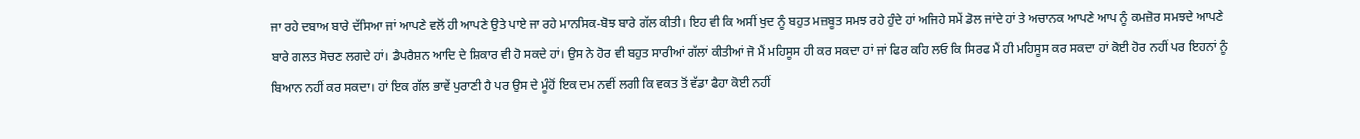ਜਾ ਰਹੇ ਦਬਾਅ ਬਾਰੇ ਦੱਸਿਆ ਜਾਂ ਆਪਣੇ ਵਲੋਂ ਹੀ ਆਪਣੇ ਉਤੇ ਪਾਏ ਜਾ ਰਹੇ ਮਾਨਸਿਕ-ਬੋਝ ਬਾਰੇ ਗੱਲ ਕੀਤੀ। ਇਹ ਵੀ ਕਿ ਅਸੀਂ ਖੁਦ ਨੂੰ ਬਹੁਤ ਮਜ਼ਬੂਤ ਸਮਝ ਰਹੇ ਹੁੰਦੇ ਹਾਂ ਅਜਿਹੇ ਸਮੇਂ ਡੋਲ ਜਾਂਦੇ ਹਾਂ ਤੇ ਅਚਾਨਕ ਆਪਣੇ ਆਪ ਨੂੰ ਕਮਜ਼ੋਰ ਸਮਝਦੇ ਆਪਣੇ ਬਾਰੇ ਗਲਤ ਸੋਚਣ ਲਗਦੇ ਹਾਂ। ਡੈਪਰੈਸ਼ਨ ਆਦਿ ਦੇ ਸ਼ਿਕਾਰ ਵੀ ਹੋ ਸਕਦੇ ਹਾਂ। ਉਸ ਨੇ ਹੋਰ ਵੀ ਬਹੁਤ ਸਾਰੀਆਂ ਗੱਲਾਂ ਕੀਤੀਆਂ ਜੋ ਮੈਂ ਮਹਿਸੂਸ ਹੀ ਕਰ ਸਕਦਾ ਹਾਂ ਜਾਂ ਫਿਰ ਕਹਿ ਲਓ ਕਿ ਸਿਰਫ ਮੈਂ ਹੀ ਮਹਿਸੂਸ ਕਰ ਸਕਦਾ ਹਾਂ ਕੋਈ ਹੋਰ ਨਹੀਂ ਪਰ ਇਹਨਾਂ ਨੂੰ ਬਿਆਨ ਨਹੀਂ ਕਰ ਸਕਦਾ। ਹਾਂ ਇਕ ਗੱਲ ਭਾਵੇਂ ਪੁਰਾਣੀ ਹੈ ਪਰ ਉਸ ਦੇ ਮੂੰਹੋਂ ਇਕ ਦਮ ਨਵੀਂ ਲਗੀ ਕਿ ਵਕਤ ਤੋਂ ਵੱਡਾ ਫੈਹਾ ਕੋਈ ਨਹੀਂ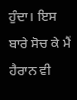ਹੁੰਦਾ। ਇਸ ਬਾਰੇ ਸੋਚ ਕੇ ਮੈਂ ਹੈਰਾਨ ਵੀ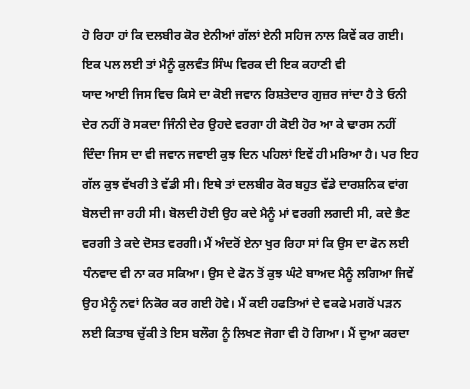ਹੋ ਰਿਹਾ ਹਾਂ ਕਿ ਦਲਬੀਰ ਕੋਰ ਏਨੀਆਂ ਗੱਲਾਂ ਏਨੀ ਸਹਿਜ ਨਾਲ ਕਿਵੇਂ ਕਰ ਗਈ। ਇਕ ਪਲ ਲਈ ਤਾਂ ਮੈਨੂੰ ਕੁਲਵੰਤ ਸਿੰਘ ਵਿਰਕ ਦੀ ਇਕ ਕਹਾਣੀ ਵੀ
ਯਾਦ ਆਈ ਜਿਸ ਵਿਚ ਕਿਸੇ ਦਾ ਕੋਈ ਜਵਾਨ ਰਿਸ਼ਤੇਦਾਰ ਗੁਜ਼ਰ ਜਾਂਦਾ ਹੈ ਤੇ ਓਨੀ ਦੇਰ ਨਹੀਂ ਰੋ ਸਕਦਾ ਜਿੰਨੀ ਦੇਰ ਉਹਦੇ ਵਰਗਾ ਹੀ ਕੋਈ ਹੋਰ ਆ ਕੇ ਢਾਰਸ ਨਹੀਂ ਦਿੰਦਾ ਜਿਸ ਦਾ ਵੀ ਜਵਾਨ ਜਵਾਈ ਕੁਝ ਦਿਨ ਪਹਿਲਾਂ ਇਵੇਂ ਹੀ ਮਰਿਆ ਹੈ। ਪਰ ਇਹ ਗੱਲ ਕੁਝ ਵੱਖਰੀ ਤੇ ਵੱਡੀ ਸੀ। ਇਥੇ ਤਾਂ ਦਲਬੀਰ ਕੋਰ ਬਹੁਤ ਵੱਡੇ ਦਾਰਸ਼ਨਿਕ ਵਾਂਗ ਬੋਲਦੀ ਜਾ ਰਹੀ ਸੀ। ਬੋਲਦੀ ਹੋਈ ਉਹ ਕਦੇ ਮੈਨੂੰ ਮਾਂ ਵਰਗੀ ਲਗਦੀ ਸੀ, ਕਦੇ ਭੈਣ ਵਰਗੀ ਤੇ ਕਦੇ ਦੋਸਤ ਵਰਗੀ। ਮੈਂ ਅੰਦਰੋਂ ਏਨਾ ਖੁਰ ਰਿਹਾ ਸਾਂ ਕਿ ਉਸ ਦਾ ਫੋਨ ਲਈ ਧੰਨਵਾਦ ਵੀ ਨਾ ਕਰ ਸਕਿਆ। ਉਸ ਦੇ ਫੋਨ ਤੋਂ ਕੁਝ ਘੰਟੇ ਬਾਅਦ ਮੈਨੂੰ ਲਗਿਆ ਜਿਵੇਂ ਉਹ ਮੈਨੂੰ ਨਵਾਂ ਨਿਕੋਰ ਕਰ ਗਈ ਹੋਵੇ। ਮੈਂ ਕਈ ਹਫਤਿਆਂ ਦੇ ਵਕਫੇ ਮਗਰੋਂ ਪੜਨ ਲਈ ਕਿਤਾਬ ਚੁੱਕੀ ਤੇ ਇਸ ਬਲੌਗ ਨੂੰ ਲਿਖਣ ਜੋਗਾ ਵੀ ਹੋ ਗਿਆ। ਮੈਂ ਦੁਆ ਕਰਦਾ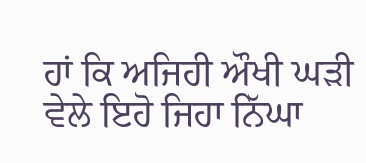ਹਾਂ ਕਿ ਅਜਿਹੀ ਔਖੀ ਘੜੀ ਵੇਲੇ ਇਹੋ ਜਿਹਾ ਨਿੱਘਾ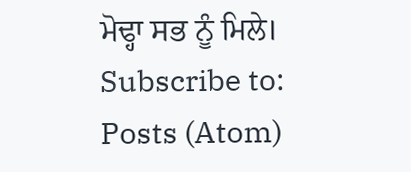ਮੋਢ੍ਹਾ ਸਭ ਨੂੰ ਮਿਲੇ।
Subscribe to:
Posts (Atom)